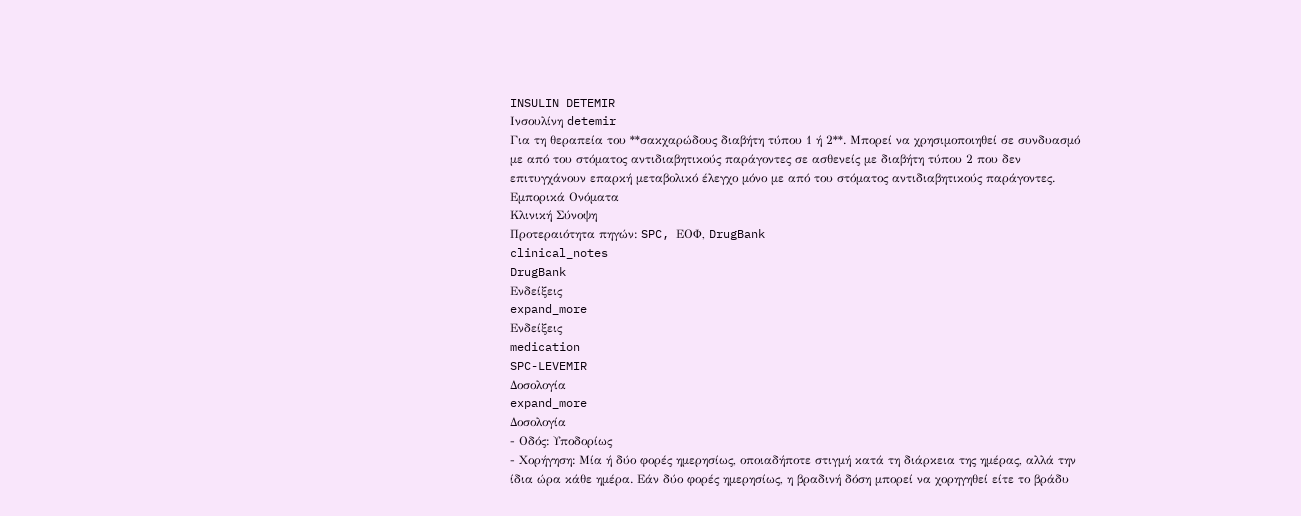INSULIN DETEMIR
Ινσουλίνη detemir
Για τη θεραπεία του **σακχαρώδους διαβήτη τύπου 1 ή 2**. Μπορεί να χρησιμοποιηθεί σε συνδυασμό με από του στόματος αντιδιαβητικούς παράγοντες σε ασθενείς με διαβήτη τύπου 2 που δεν επιτυγχάνουν επαρκή μεταβολικό έλεγχο μόνο με από του στόματος αντιδιαβητικούς παράγοντες.
Εμπορικά Ονόματα
Κλινική Σύνοψη
Προτεραιότητα πηγών: SPC, ΕΟΦ, DrugBank
clinical_notes
DrugBank
Ενδείξεις
expand_more
Ενδείξεις
medication
SPC-LEVEMIR
Δοσολογία
expand_more
Δοσολογία
- Οδός: Υποδορίως
- Χορήγηση: Μία ή δύο φορές ημερησίως, οποιαδήποτε στιγμή κατά τη διάρκεια της ημέρας, αλλά την ίδια ώρα κάθε ημέρα. Εάν δύο φορές ημερησίως, η βραδινή δόση μπορεί να χορηγηθεί είτε το βράδυ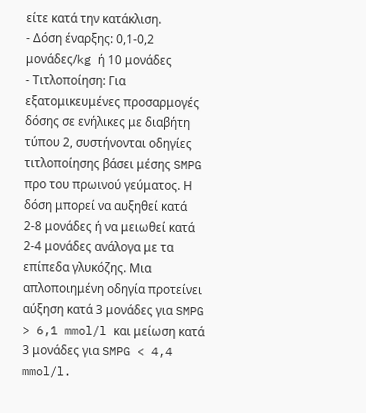είτε κατά την κατάκλιση.
- Δόση έναρξης: 0,1-0,2 μονάδες/kg ή 10 μονάδες
- Τιτλοποίηση: Για εξατομικευμένες προσαρμογές δόσης σε ενήλικες με διαβήτη τύπου 2, συστήνονται οδηγίες τιτλοποίησης βάσει μέσης SMPG προ του πρωινού γεύματος. Η δόση μπορεί να αυξηθεί κατά 2-8 μονάδες ή να μειωθεί κατά 2-4 μονάδες ανάλογα με τα επίπεδα γλυκόζης. Μια απλοποιημένη οδηγία προτείνει αύξηση κατά 3 μονάδες για SMPG > 6,1 mmol/l και μείωση κατά 3 μονάδες για SMPG < 4,4 mmol/l.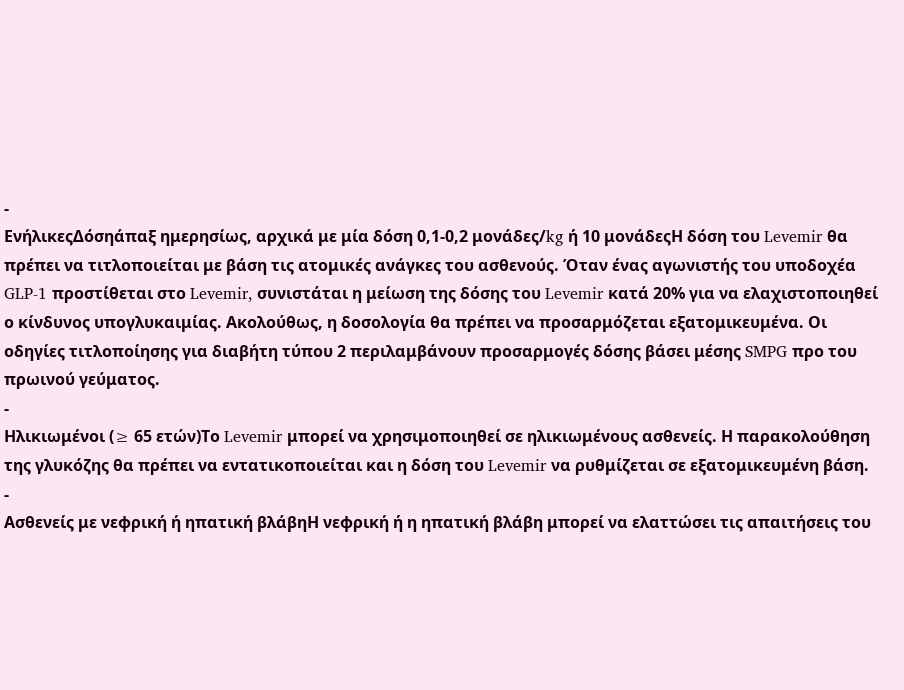-
ΕνήλικεςΔόσηάπαξ ημερησίως, αρχικά με μία δόση 0,1-0,2 μονάδες/kg ή 10 μονάδεςΗ δόση του Levemir θα πρέπει να τιτλοποιείται με βάση τις ατομικές ανάγκες του ασθενούς. Όταν ένας αγωνιστής του υποδοχέα GLP-1 προστίθεται στο Levemir, συνιστάται η μείωση της δόσης του Levemir κατά 20% για να ελαχιστοποιηθεί ο κίνδυνος υπογλυκαιμίας. Ακολούθως, η δοσολογία θα πρέπει να προσαρμόζεται εξατομικευμένα. Οι οδηγίες τιτλοποίησης για διαβήτη τύπου 2 περιλαμβάνουν προσαρμογές δόσης βάσει μέσης SMPG προ του πρωινού γεύματος.
-
Ηλικιωμένοι (≥ 65 ετών)Το Levemir μπορεί να χρησιμοποιηθεί σε ηλικιωμένους ασθενείς. Η παρακολούθηση της γλυκόζης θα πρέπει να εντατικοποιείται και η δόση του Levemir να ρυθμίζεται σε εξατομικευμένη βάση.
-
Ασθενείς με νεφρική ή ηπατική βλάβηΗ νεφρική ή η ηπατική βλάβη μπορεί να ελαττώσει τις απαιτήσεις του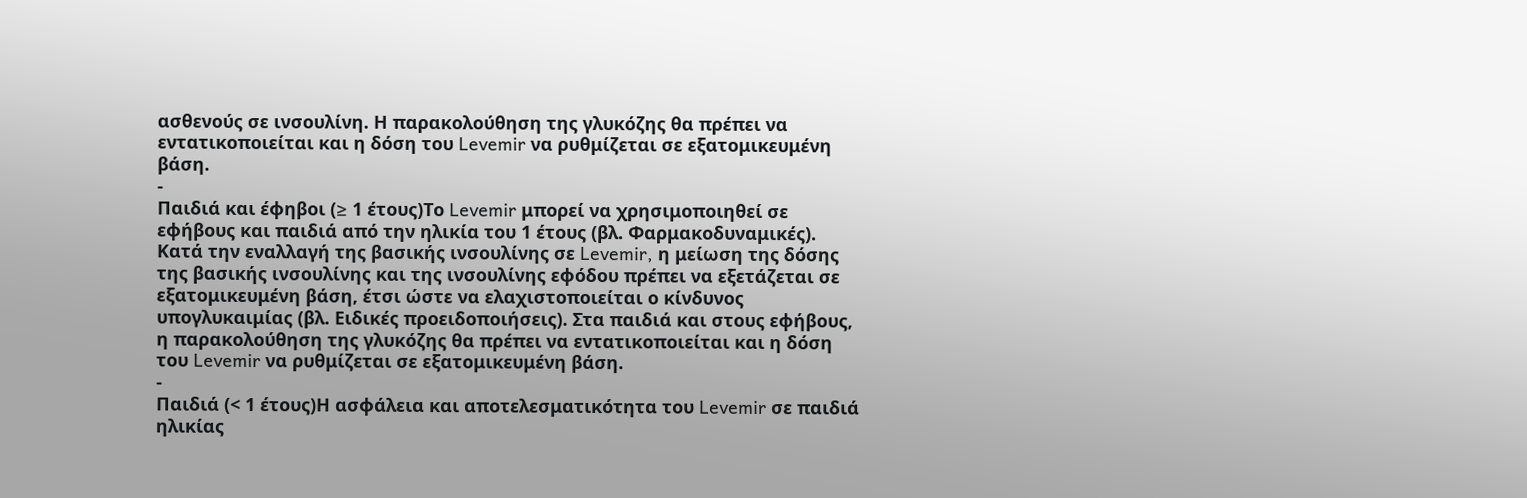ασθενούς σε ινσουλίνη. Η παρακολούθηση της γλυκόζης θα πρέπει να εντατικοποιείται και η δόση του Levemir να ρυθμίζεται σε εξατομικευμένη βάση.
-
Παιδιά και έφηβοι (≥ 1 έτους)Το Levemir μπορεί να χρησιμοποιηθεί σε εφήβους και παιδιά από την ηλικία του 1 έτους (βλ. Φαρμακοδυναμικές). Κατά την εναλλαγή της βασικής ινσουλίνης σε Levemir, η μείωση της δόσης της βασικής ινσουλίνης και της ινσουλίνης εφόδου πρέπει να εξετάζεται σε εξατομικευμένη βάση, έτσι ώστε να ελαχιστοποιείται ο κίνδυνος υπογλυκαιμίας (βλ. Ειδικές προειδοποιήσεις). Στα παιδιά και στους εφήβους, η παρακολούθηση της γλυκόζης θα πρέπει να εντατικοποιείται και η δόση του Levemir να ρυθμίζεται σε εξατομικευμένη βάση.
-
Παιδιά (< 1 έτους)Η ασφάλεια και αποτελεσματικότητα του Levemir σε παιδιά ηλικίας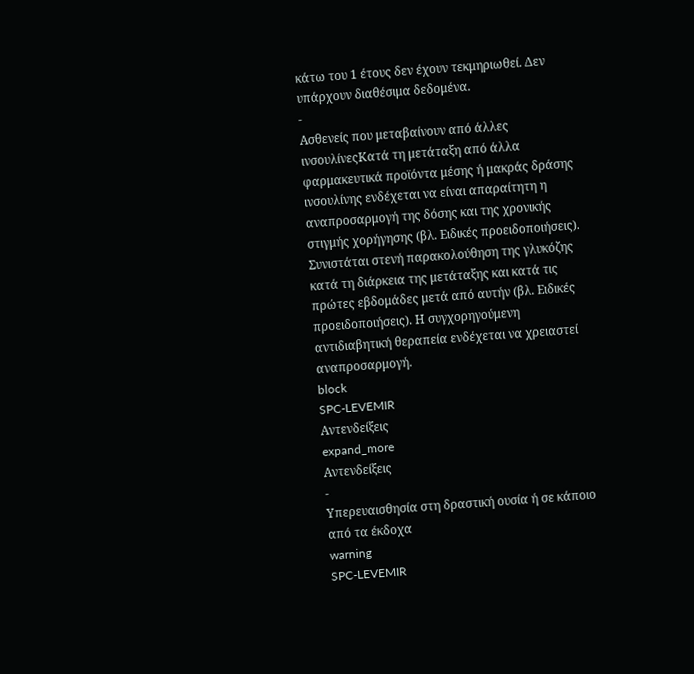κάτω του 1 έτους δεν έχουν τεκμηριωθεί. Δεν υπάρχουν διαθέσιμα δεδομένα.
-
Ασθενείς που μεταβαίνουν από άλλες ινσουλίνεςΚατά τη μετάταξη από άλλα φαρμακευτικά προϊόντα μέσης ή μακράς δράσης ινσουλίνης ενδέχεται να είναι απαραίτητη η αναπροσαρμογή της δόσης και της χρονικής στιγμής χορήγησης (βλ. Ειδικές προειδοποιήσεις). Συνιστάται στενή παρακολούθηση της γλυκόζης κατά τη διάρκεια της μετάταξης και κατά τις πρώτες εβδομάδες μετά από αυτήν (βλ. Ειδικές προειδοποιήσεις). Η συγχορηγούμενη αντιδιαβητική θεραπεία ενδέχεται να χρειαστεί αναπροσαρμογή.
block
SPC-LEVEMIR
Αντενδείξεις
expand_more
Αντενδείξεις
-
Υπερευαισθησία στη δραστική ουσία ή σε κάποιο από τα έκδοχα
warning
SPC-LEVEMIR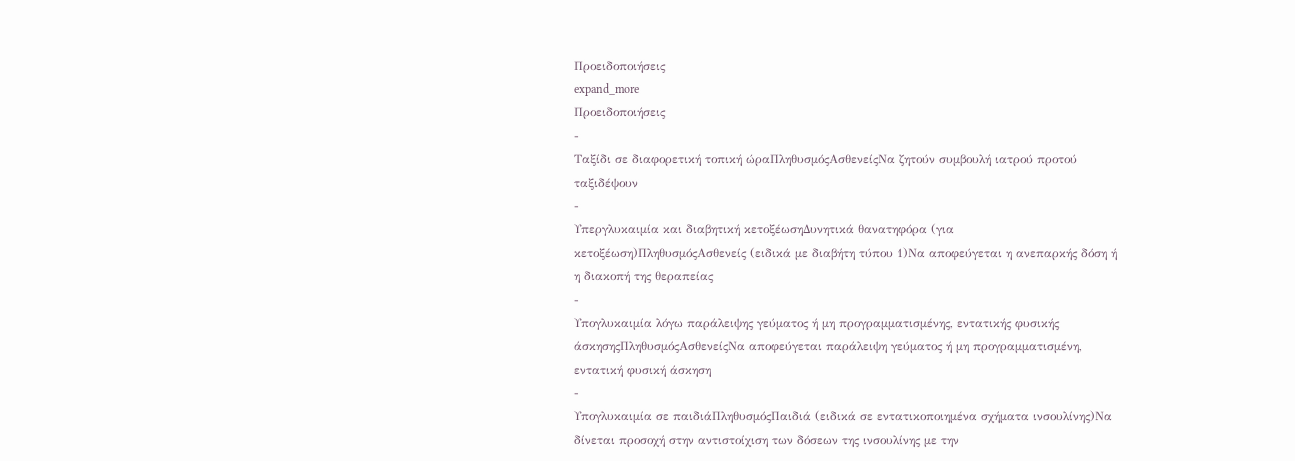Προειδοποιήσεις
expand_more
Προειδοποιήσεις
-
Ταξίδι σε διαφορετική τοπική ώραΠληθυσμόςΑσθενείςΝα ζητούν συμβουλή ιατρού προτού ταξιδέψουν
-
Υπεργλυκαιμία και διαβητική κετοξέωσηΔυνητικά θανατηφόρα (για κετοξέωση)ΠληθυσμόςΑσθενείς (ειδικά με διαβήτη τύπου 1)Να αποφεύγεται η ανεπαρκής δόση ή η διακοπή της θεραπείας
-
Υπογλυκαιμία λόγω παράλειψης γεύματος ή μη προγραμματισμένης, εντατικής φυσικής άσκησηςΠληθυσμόςΑσθενείςΝα αποφεύγεται παράλειψη γεύματος ή μη προγραμματισμένη, εντατική φυσική άσκηση
-
Υπογλυκαιμία σε παιδιάΠληθυσμόςΠαιδιά (ειδικά σε εντατικοποιημένα σχήματα ινσουλίνης)Να δίνεται προσοχή στην αντιστοίχιση των δόσεων της ινσουλίνης με την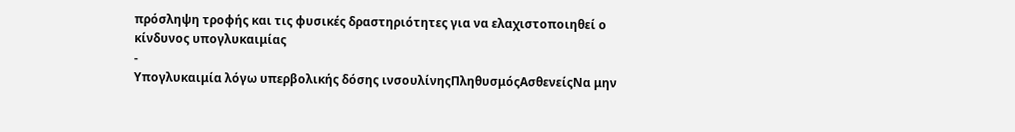πρόσληψη τροφής και τις φυσικές δραστηριότητες για να ελαχιστοποιηθεί ο κίνδυνος υπογλυκαιμίας
-
Υπογλυκαιμία λόγω υπερβολικής δόσης ινσουλίνηςΠληθυσμόςΑσθενείςΝα μην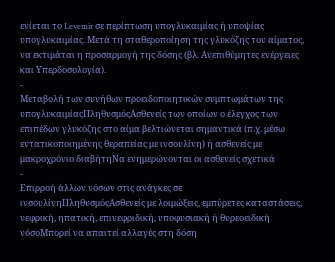ενίεται το Levemir σε περίπτωση υπογλυκαιμίας ή υποψίας υπογλυκαιμίας. Μετά τη σταθεροποίηση της γλυκόζης του αίματος, να εκτιμάται η προσαρμογή της δόσης (βλ. Ανεπιθύμητες ενέργειες και Υπερδοσολογία).
-
Μεταβολή των συνήθων προειδοποιητικών συμπτωμάτων της υπογλυκαιμίαςΠληθυσμόςΑσθενείς των οποίων ο έλεγχος των επιπέδων γλυκόζης στο αίμα βελτιώνεται σημαντικά (π.χ. μέσω εντατικοποιημένης θεραπείας με ινσουλίνη) ή ασθενείς με μακροχρόνιο διαβήτηΝα ενημερώνονται οι ασθενείς σχετικά
-
Επιρροή άλλων νόσων στις ανάγκες σε ινσουλίνηΠληθυσμόςΑσθενείς με λοιμώξεις, εμπύρετες καταστάσεις, νεφρική, ηπατική, επινεφριδική, υποφυσιακή ή θυρεοειδική νόσοΜπορεί να απαιτεί αλλαγές στη δόση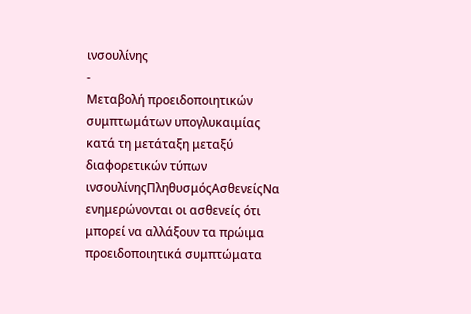ινσουλίνης
-
Μεταβολή προειδοποιητικών συμπτωμάτων υπογλυκαιμίας κατά τη μετάταξη μεταξύ διαφορετικών τύπων ινσουλίνηςΠληθυσμόςΑσθενείςΝα ενημερώνονται οι ασθενείς ότι μπορεί να αλλάξουν τα πρώιμα προειδοποιητικά συμπτώματα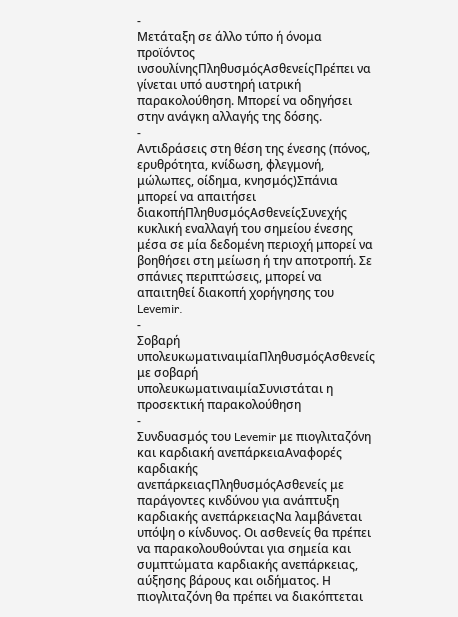-
Μετάταξη σε άλλο τύπο ή όνομα προϊόντος ινσουλίνηςΠληθυσμόςΑσθενείςΠρέπει να γίνεται υπό αυστηρή ιατρική παρακολούθηση. Μπορεί να οδηγήσει στην ανάγκη αλλαγής της δόσης.
-
Αντιδράσεις στη θέση της ένεσης (πόνος, ερυθρότητα, κνίδωση, φλεγμονή, μώλωπες, οίδημα, κνησμός)Σπάνια μπορεί να απαιτήσει διακοπήΠληθυσμόςΑσθενείςΣυνεχής κυκλική εναλλαγή του σημείου ένεσης μέσα σε μία δεδομένη περιοχή μπορεί να βοηθήσει στη μείωση ή την αποτροπή. Σε σπάνιες περιπτώσεις, μπορεί να απαιτηθεί διακοπή χορήγησης του Levemir.
-
Σοβαρή υπολευκωματιναιμίαΠληθυσμόςΑσθενείς με σοβαρή υπολευκωματιναιμίαΣυνιστάται η προσεκτική παρακολούθηση
-
Συνδυασμός του Levemir με πιογλιταζόνη και καρδιακή ανεπάρκειαΑναφορές καρδιακής ανεπάρκειαςΠληθυσμόςΑσθενείς με παράγοντες κινδύνου για ανάπτυξη καρδιακής ανεπάρκειαςΝα λαμβάνεται υπόψη ο κίνδυνος. Οι ασθενείς θα πρέπει να παρακολουθούνται για σημεία και συμπτώματα καρδιακής ανεπάρκειας, αύξησης βάρους και οιδήματος. Η πιογλιταζόνη θα πρέπει να διακόπτεται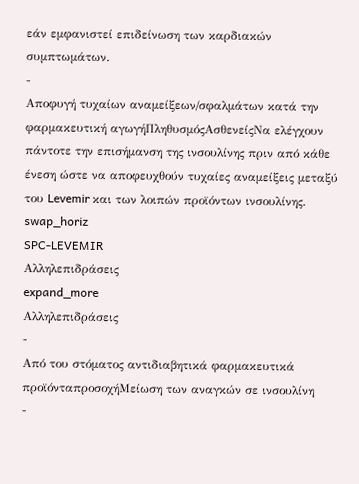εάν εμφανιστεί επιδείνωση των καρδιακών συμπτωμάτων.
-
Αποφυγή τυχαίων αναμείξεων/σφαλμάτων κατά την φαρμακευτική αγωγήΠληθυσμόςΑσθενείςΝα ελέγχουν πάντοτε την επισήμανση της ινσουλίνης πριν από κάθε ένεση ώστε να αποφευχθούν τυχαίες αναμείξεις μεταξύ του Levemir και των λοιπών προϊόντων ινσουλίνης.
swap_horiz
SPC-LEVEMIR
Αλληλεπιδράσεις
expand_more
Αλληλεπιδράσεις
-
Από του στόματος αντιδιαβητικά φαρμακευτικά προϊόνταπροσοχήΜείωση των αναγκών σε ινσουλίνη
-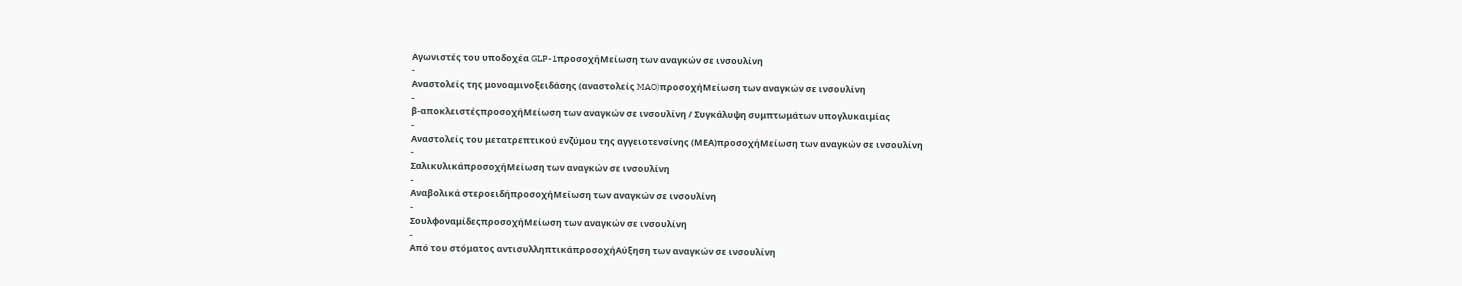Αγωνιστές του υποδοχέα GLP-1προσοχήΜείωση των αναγκών σε ινσουλίνη
-
Αναστολείς της μονοαμινοξειδάσης (αναστολείς MAO)προσοχήΜείωση των αναγκών σε ινσουλίνη
-
β-αποκλειστέςπροσοχήΜείωση των αναγκών σε ινσουλίνη / Συγκάλυψη συμπτωμάτων υπογλυκαιμίας
-
Αναστολείς του μετατρεπτικού ενζύμου της αγγειοτενσίνης (ΜΕΑ)προσοχήΜείωση των αναγκών σε ινσουλίνη
-
ΣαλικυλικάπροσοχήΜείωση των αναγκών σε ινσουλίνη
-
Αναβολικά στεροειδήπροσοχήΜείωση των αναγκών σε ινσουλίνη
-
ΣουλφοναμίδεςπροσοχήΜείωση των αναγκών σε ινσουλίνη
-
Από του στόματος αντισυλληπτικάπροσοχήΑύξηση των αναγκών σε ινσουλίνη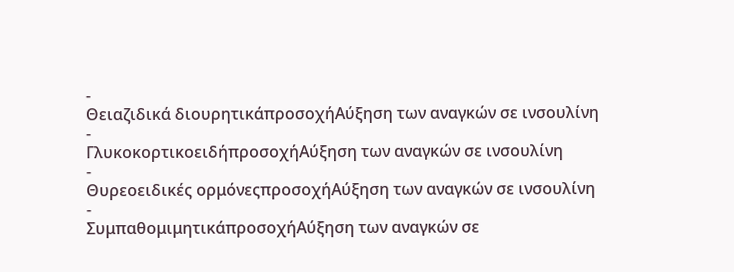-
Θειαζιδικά διουρητικάπροσοχήΑύξηση των αναγκών σε ινσουλίνη
-
ΓλυκοκορτικοειδήπροσοχήΑύξηση των αναγκών σε ινσουλίνη
-
Θυρεοειδικές ορμόνεςπροσοχήΑύξηση των αναγκών σε ινσουλίνη
-
ΣυμπαθομιμητικάπροσοχήΑύξηση των αναγκών σε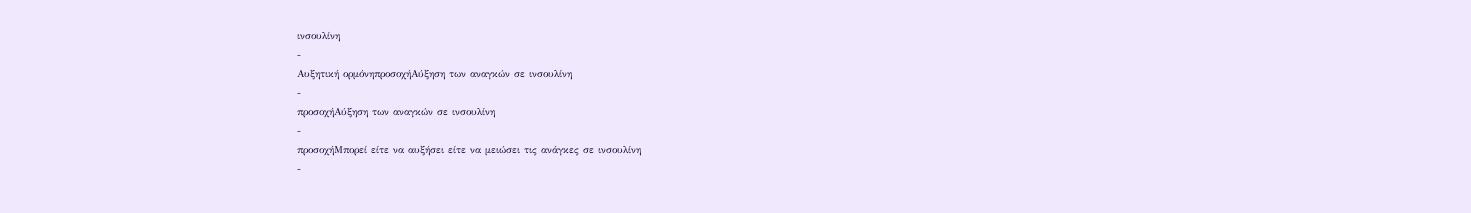ινσουλίνη
-
Αυξητική ορμόνηπροσοχήΑύξηση των αναγκών σε ινσουλίνη
-
προσοχήΑύξηση των αναγκών σε ινσουλίνη
-
προσοχήΜπορεί είτε να αυξήσει είτε να μειώσει τις ανάγκες σε ινσουλίνη
-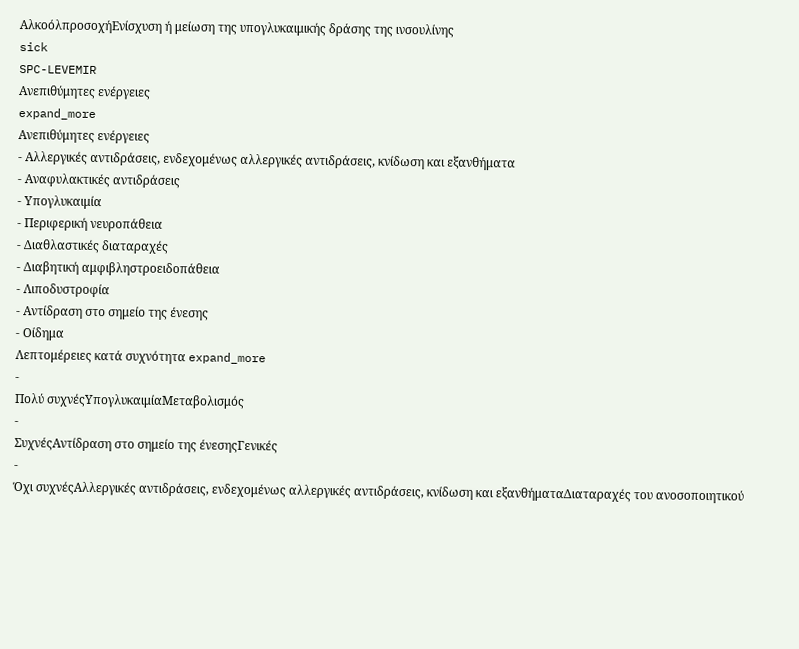ΑλκοόλπροσοχήΕνίσχυση ή μείωση της υπογλυκαιμικής δράσης της ινσουλίνης
sick
SPC-LEVEMIR
Ανεπιθύμητες ενέργειες
expand_more
Ανεπιθύμητες ενέργειες
- Αλλεργικές αντιδράσεις, ενδεχομένως αλλεργικές αντιδράσεις, κνίδωση και εξανθήματα
- Αναφυλακτικές αντιδράσεις
- Υπογλυκαιμία
- Περιφερική νευροπάθεια
- Διαθλαστικές διαταραχές
- Διαβητική αμφιβληστροειδοπάθεια
- Λιποδυστροφία
- Αντίδραση στο σημείο της ένεσης
- Οίδημα
Λεπτομέρειες κατά συχνότητα expand_more
-
Πολύ συχνέςΥπογλυκαιμίαΜεταβολισμός
-
ΣυχνέςΑντίδραση στο σημείο της ένεσηςΓενικές
-
Όχι συχνέςΑλλεργικές αντιδράσεις, ενδεχομένως αλλεργικές αντιδράσεις, κνίδωση και εξανθήματαΔιαταραχές του ανοσοποιητικού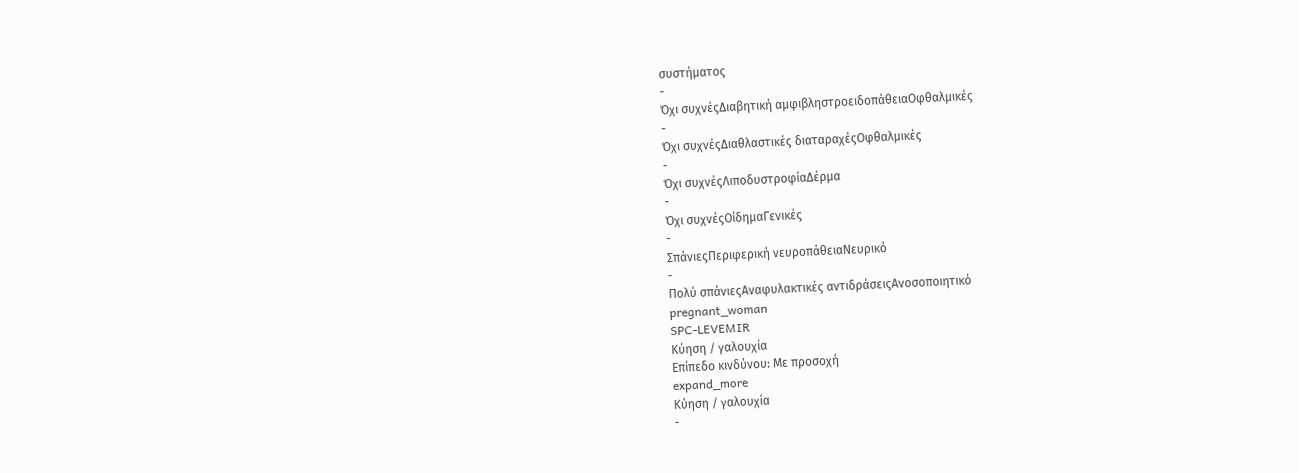συστήματος
-
Όχι συχνέςΔιαβητική αμφιβληστροειδοπάθειαΟφθαλμικές
-
Όχι συχνέςΔιαθλαστικές διαταραχέςΟφθαλμικές
-
Όχι συχνέςΛιποδυστροφίαΔέρμα
-
Όχι συχνέςΟίδημαΓενικές
-
ΣπάνιεςΠεριφερική νευροπάθειαΝευρικό
-
Πολύ σπάνιεςΑναφυλακτικές αντιδράσειςΑνοσοποιητικό
pregnant_woman
SPC-LEVEMIR
Κύηση / γαλουχία
Επίπεδο κινδύνου: Με προσοχή
expand_more
Κύηση / γαλουχία
-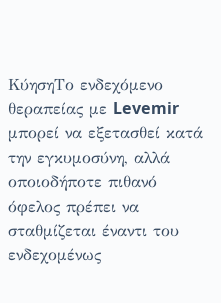ΚύησηΤο ενδεχόμενο θεραπείας με Levemir μπορεί να εξετασθεί κατά την εγκυμοσύνη, αλλά οποιοδήποτε πιθανό όφελος πρέπει να σταθμίζεται έναντι του ενδεχομένως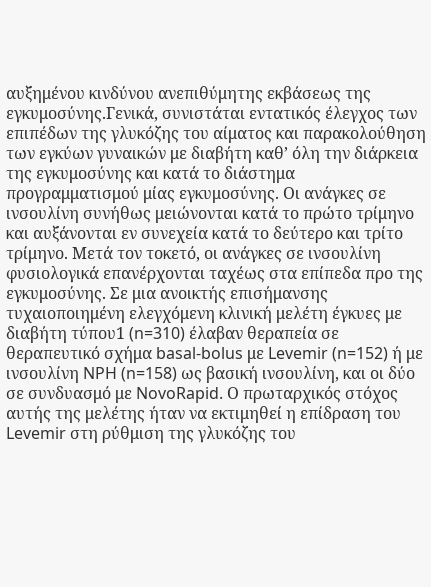αυξημένου κινδύνου ανεπιθύμητης εκβάσεως της εγκυμοσύνης.Γενικά, συνιστάται εντατικός έλεγχος των επιπέδων της γλυκόζης του αίματος και παρακολούθηση των εγκύων γυναικών με διαβήτη καθ’ όλη την διάρκεια της εγκυμοσύνης και κατά το διάστημα προγραμματισμού μίας εγκυμοσύνης. Οι ανάγκες σε ινσουλίνη συνήθως μειώνονται κατά το πρώτο τρίμηνο και αυξάνονται εν συνεχεία κατά το δεύτερο και τρίτο τρίμηνο. Μετά τον τοκετό, οι ανάγκες σε ινσουλίνη φυσιολογικά επανέρχονται ταχέως στα επίπεδα προ της εγκυμοσύνης. Σε μια ανοικτής επισήμανσης τυχαιοποιημένη ελεγχόμενη κλινική μελέτη έγκυες με διαβήτη τύπου1 (n=310) έλαβαν θεραπεία σε θεραπευτικό σχήμα basal-bolus με Levemir (n=152) ή με ινσουλίνη NPH (n=158) ως βασική ινσουλίνη, και οι δύο σε συνδυασμό με NovoRapid. Ο πρωταρχικός στόχος αυτής της μελέτης ήταν να εκτιμηθεί η επίδραση του Levemir στη ρύθμιση της γλυκόζης του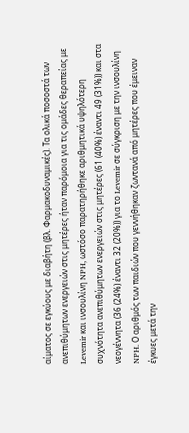αίματος σε εγκύους με διαβήτη (βλ. Φαρμακοδυναμικές). Τα ολικά ποσοστά των ανεπιθύμητων ενεργειών στις μητέρες ήταν παρόμοια για τις ομάδες θεραπείας με Levemir και ινσουλίνη NPH, ωστόσο παρατηρήθηκε αριθμητικά υψηλότερη συχνότητα ανεπιθύμητων ενεργειών στις μητέρες (61 (40%) έναντι 49 (31%)) και στα νεογέννητα (36 (24%) έναντι 32 (20%)) για το Levemir σε σύγκριση με την ινσουλίνη NPH. Ο αριθμός των παιδιών που γεννήθηκαν ζωντανά από μητέρες που έμειναν έγκυες μετά την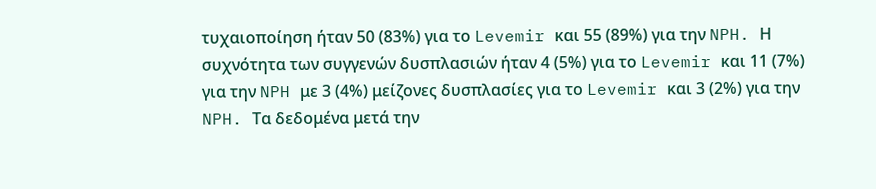τυχαιοποίηση ήταν 50 (83%) για το Levemir και 55 (89%) για την NPH. Η συχνότητα των συγγενών δυσπλασιών ήταν 4 (5%) για το Levemir και 11 (7%) για την NPH με 3 (4%) μείζονες δυσπλασίες για το Levemir και 3 (2%) για την NPH. Τα δεδομένα μετά την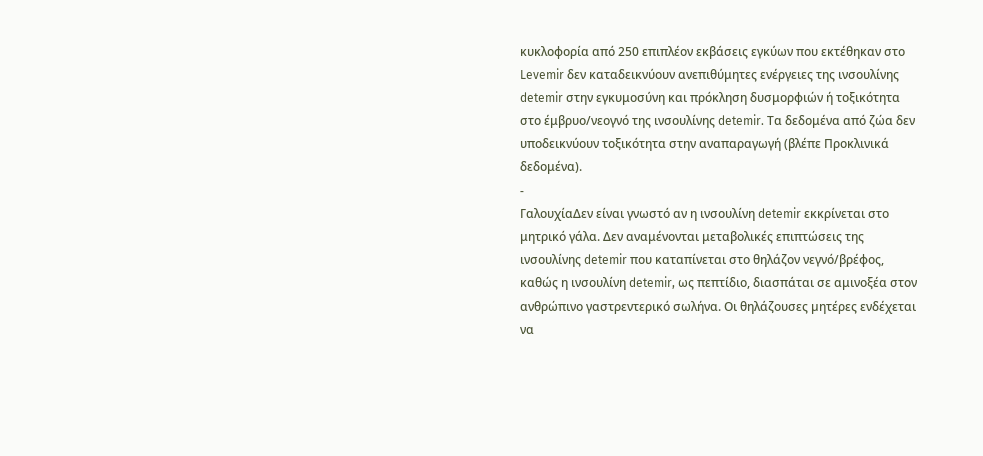κυκλοφορία από 250 επιπλέον εκβάσεις εγκύων που εκτέθηκαν στο Levemir δεν καταδεικνύουν ανεπιθύμητες ενέργειες της ινσουλίνης detemir στην εγκυμοσύνη και πρόκληση δυσμορφιών ή τοξικότητα στο έμβρυο/νεογνό της ινσουλίνης detemir. Τα δεδομένα από ζώα δεν υποδεικνύουν τοξικότητα στην αναπαραγωγή (βλέπε Προκλινικά δεδομένα).
-
ΓαλουχίαΔεν είναι γνωστό αν η ινσουλίνη detemir εκκρίνεται στο μητρικό γάλα. Δεν αναμένονται μεταβολικές επιπτώσεις της ινσουλίνης detemir που καταπίνεται στο θηλάζον νεγνό/βρέφος, καθώς η ινσουλίνη detemir, ως πεπτίδιο, διασπάται σε αμινοξέα στον ανθρώπινο γαστρεντερικό σωλήνα. Οι θηλάζουσες µητέρες ενδέχεται να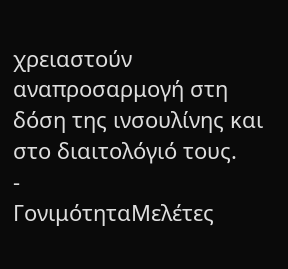χρειαστούν αναπροσαρμογή στη δόση της ινσουλίνης και στο διαιτολόγιό τους.
-
ΓονιμότηταΜελέτες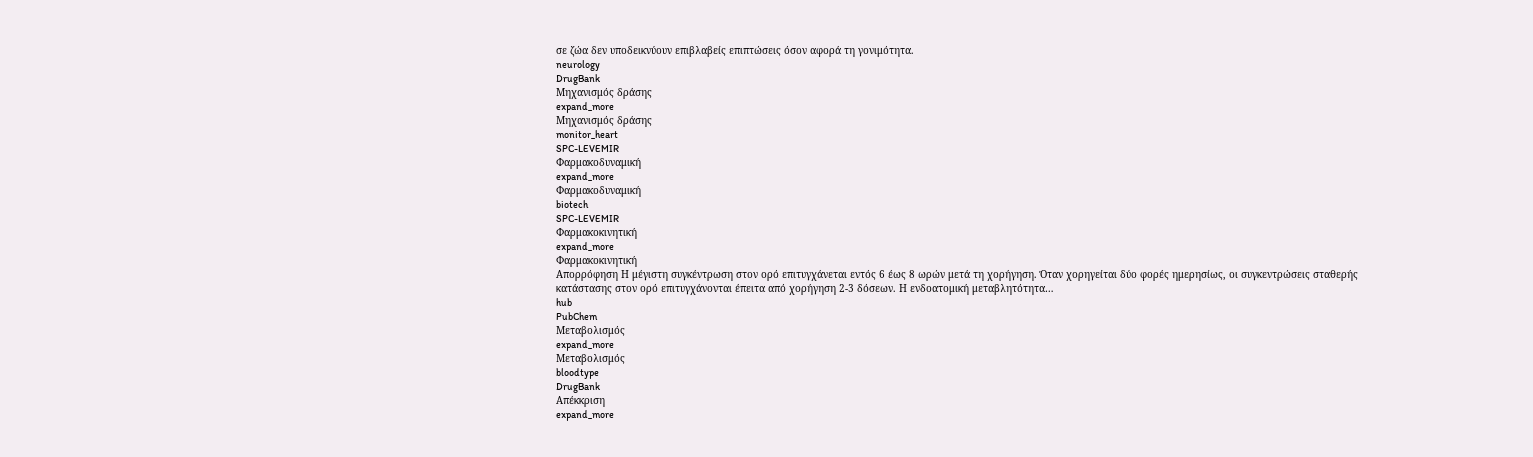σε ζώα δεν υποδεικνύουν επιβλαβείς επιπτώσεις όσον αφορά τη γονιμότητα.
neurology
DrugBank
Μηχανισμός δράσης
expand_more
Μηχανισμός δράσης
monitor_heart
SPC-LEVEMIR
Φαρμακοδυναμική
expand_more
Φαρμακοδυναμική
biotech
SPC-LEVEMIR
Φαρμακοκινητική
expand_more
Φαρμακοκινητική
Απορρόφηση Η μέγιστη συγκέντρωση στον ορό επιτυγχάνεται εντός 6 έως 8 ωρών μετά τη χορήγηση. Όταν χορηγείται δύο φορές ημερησίως, οι συγκεντρώσεις σταθερής κατάστασης στον ορό επιτυγχάνονται έπειτα από χορήγηση 2-3 δόσεων. Η ενδοατομική μεταβλητότητα…
hub
PubChem
Μεταβολισμός
expand_more
Μεταβολισμός
bloodtype
DrugBank
Απέκκριση
expand_more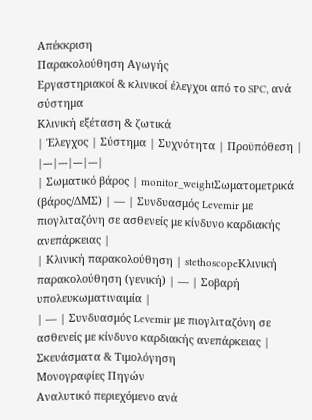Απέκκριση
Παρακολούθηση Αγωγής
Εργαστηριακοί & κλινικοί έλεγχοι από το SPC, ανά σύστημα
Κλινική εξέταση & ζωτικά
| Έλεγχος | Σύστημα | Συχνότητα | Προϋπόθεση |
|---|---|---|---|
| Σωματικό βάρος | monitor_weightΣωματομετρικά (βάρος/ΔΜΣ) | — | Συνδυασμός Levemir με πιογλιταζόνη σε ασθενείς με κίνδυνο καρδιακής ανεπάρκειας |
| Κλινική παρακολούθηση | stethoscopeΚλινική παρακολούθηση (γενική) | — | Σοβαρή υπολευκωματιναιμία |
| — | Συνδυασμός Levemir με πιογλιταζόνη σε ασθενείς με κίνδυνο καρδιακής ανεπάρκειας |
Σκευάσματα & Τιμολόγηση
Μονογραφίες Πηγών
Αναλυτικό περιεχόμενο ανά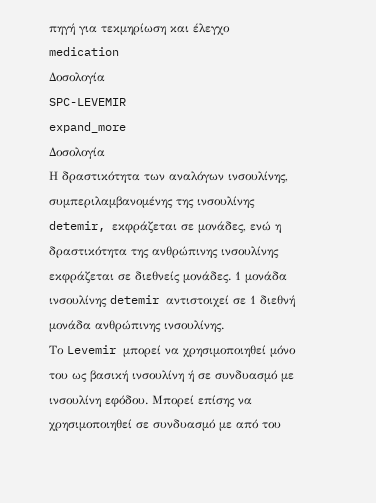πηγή για τεκμηρίωση και έλεγχο
medication
Δοσολογία
SPC-LEVEMIR
expand_more
Δοσολογία
Η δραστικότητα των αναλόγων ινσουλίνης, συμπεριλαμβανομένης της ινσουλίνης detemir, εκφράζεται σε μονάδες, ενώ η δραστικότητα της ανθρώπινης ινσουλίνης εκφράζεται σε διεθνείς μονάδες. 1 μονάδα ινσουλίνης detemir αντιστοιχεί σε 1 διεθνή μονάδα ανθρώπινης ινσουλίνης.
Το Levemir μπορεί να χρησιμοποιηθεί μόνο του ως βασική ινσουλίνη ή σε συνδυασμό με ινσουλίνη εφόδου. Μπορεί επίσης να χρησιμοποιηθεί σε συνδυασμό με από του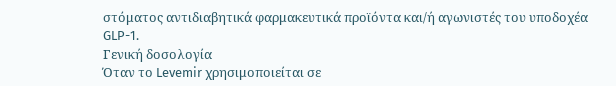στόματος αντιδιαβητικά φαρμακευτικά προϊόντα και/ή αγωνιστές του υποδοχέα GLP-1.
Γενική δοσολογία
Όταν το Levemir χρησιμοποιείται σε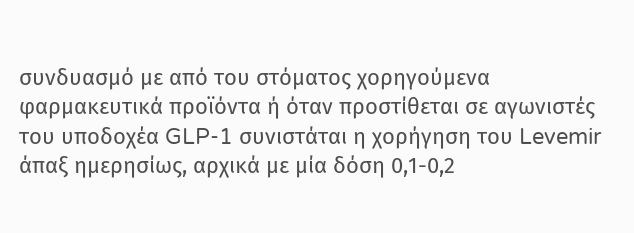συνδυασμό με από του στόματος χορηγούμενα φαρμακευτικά προϊόντα ή όταν προστίθεται σε αγωνιστές του υποδοχέα GLP-1 συνιστάται η χορήγηση του Levemir άπαξ ημερησίως, αρχικά με μία δόση 0,1-0,2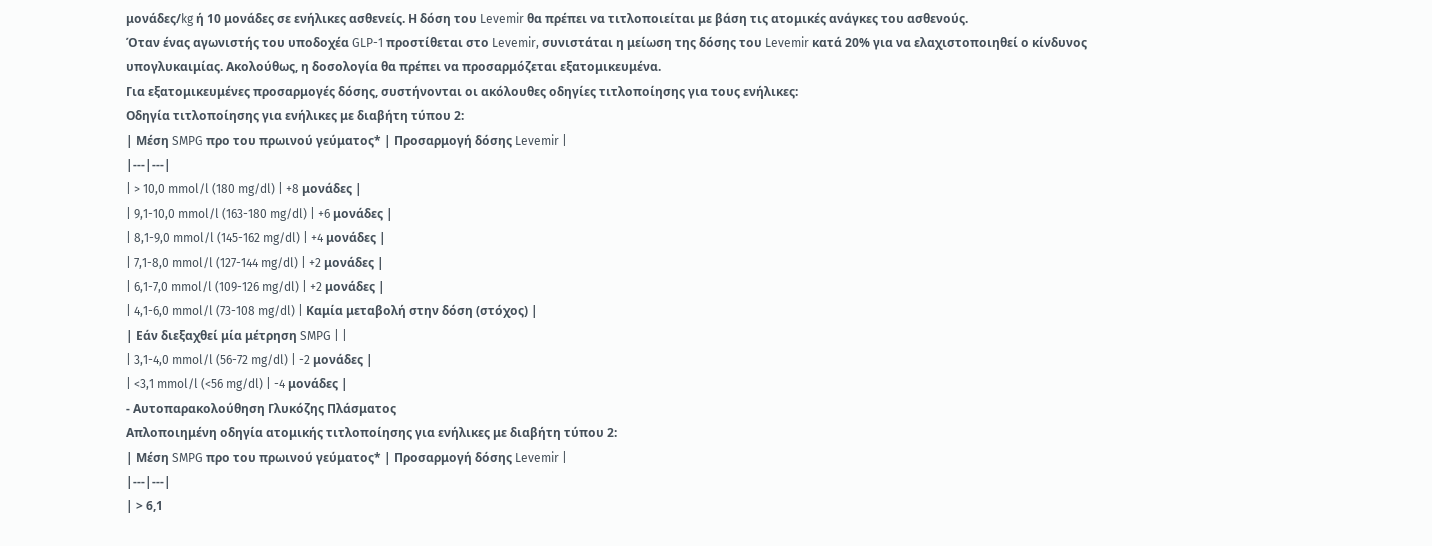μονάδες/kg ή 10 μονάδες σε ενήλικες ασθενείς. Η δόση του Levemir θα πρέπει να τιτλοποιείται με βάση τις ατομικές ανάγκες του ασθενούς.
Όταν ένας αγωνιστής του υποδοχέα GLP-1 προστίθεται στο Levemir, συνιστάται η μείωση της δόσης του Levemir κατά 20% για να ελαχιστοποιηθεί ο κίνδυνος υπογλυκαιμίας. Ακολούθως, η δοσολογία θα πρέπει να προσαρμόζεται εξατομικευμένα.
Για εξατομικευμένες προσαρμογές δόσης, συστήνονται οι ακόλουθες οδηγίες τιτλοποίησης για τους ενήλικες:
Οδηγία τιτλοποίησης για ενήλικες με διαβήτη τύπου 2:
| Μέση SMPG προ του πρωινού γεύματος* | Προσαρμογή δόσης Levemir |
|---|---|
| > 10,0 mmol/l (180 mg/dl) | +8 μονάδες |
| 9,1-10,0 mmol/l (163-180 mg/dl) | +6 μονάδες |
| 8,1-9,0 mmol/l (145-162 mg/dl) | +4 μονάδες |
| 7,1-8,0 mmol/l (127-144 mg/dl) | +2 μονάδες |
| 6,1-7,0 mmol/l (109-126 mg/dl) | +2 μονάδες |
| 4,1-6,0 mmol/l (73-108 mg/dl) | Καμία μεταβολή στην δόση (στόχος) |
| Εάν διεξαχθεί μία μέτρηση SMPG | |
| 3,1-4,0 mmol/l (56-72 mg/dl) | -2 μονάδες |
| <3,1 mmol/l (<56 mg/dl) | -4 μονάδες |
- Αυτοπαρακολούθηση Γλυκόζης Πλάσματος
Απλοποιημένη οδηγία ατομικής τιτλοποίησης για ενήλικες με διαβήτη τύπου 2:
| Μέση SMPG προ του πρωινού γεύματος* | Προσαρμογή δόσης Levemir |
|---|---|
| > 6,1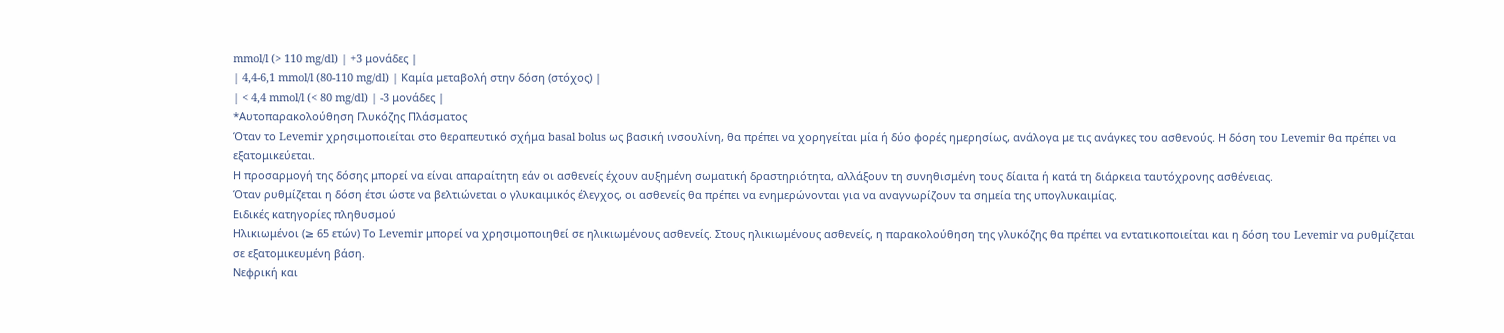mmol/l (> 110 mg/dl) | +3 μονάδες |
| 4,4-6,1 mmol/l (80-110 mg/dl) | Καμία μεταβολή στην δόση (στόχος) |
| < 4,4 mmol/l (< 80 mg/dl) | -3 μονάδες |
*Αυτοπαρακολούθηση Γλυκόζης Πλάσματος
Όταν το Levemir χρησιμοποιείται στο θεραπευτικό σχήμα basal bolus ως βασική ινσουλίνη, θα πρέπει να χορηγείται μία ή δύο φορές ημερησίως, ανάλογα με τις ανάγκες του ασθενούς. Η δόση του Levemir θα πρέπει να εξατομικεύεται.
Η προσαρμογή της δόσης μπορεί να είναι απαραίτητη εάν οι ασθενείς έχουν αυξημένη σωματική δραστηριότητα, αλλάξουν τη συνηθισμένη τους δίαιτα ή κατά τη διάρκεια ταυτόχρονης ασθένειας.
Όταν ρυθμίζεται η δόση έτσι ώστε να βελτιώνεται ο γλυκαιμικός έλεγχος, οι ασθενείς θα πρέπει να ενημερώνονται για να αναγνωρίζουν τα σημεία της υπογλυκαιμίας.
Ειδικές κατηγορίες πληθυσμού
Ηλικιωμένοι (≥ 65 ετών) Το Levemir μπορεί να χρησιμοποιηθεί σε ηλικιωμένους ασθενείς. Στους ηλικιωμένους ασθενείς, η παρακολούθηση της γλυκόζης θα πρέπει να εντατικοποιείται και η δόση του Levemir να ρυθμίζεται σε εξατομικευμένη βάση.
Νεφρική και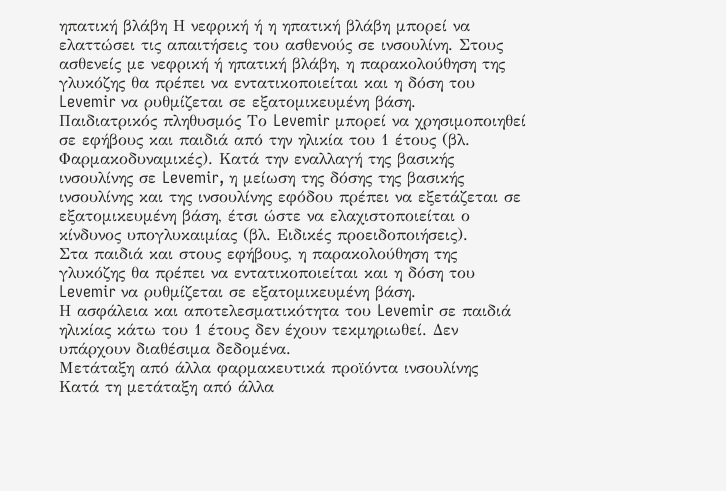ηπατική βλάβη Η νεφρική ή η ηπατική βλάβη μπορεί να ελαττώσει τις απαιτήσεις του ασθενούς σε ινσουλίνη. Στους ασθενείς με νεφρική ή ηπατική βλάβη, η παρακολούθηση της γλυκόζης θα πρέπει να εντατικοποιείται και η δόση του Levemir να ρυθμίζεται σε εξατομικευμένη βάση.
Παιδιατρικός πληθυσμός Το Levemir μπορεί να χρησιμοποιηθεί σε εφήβους και παιδιά από την ηλικία του 1 έτους (βλ. Φαρμακοδυναμικές). Κατά την εναλλαγή της βασικής ινσουλίνης σε Levemir, η μείωση της δόσης της βασικής ινσουλίνης και της ινσουλίνης εφόδου πρέπει να εξετάζεται σε εξατομικευμένη βάση, έτσι ώστε να ελαχιστοποιείται ο κίνδυνος υπογλυκαιμίας (βλ. Ειδικές προειδοποιήσεις).
Στα παιδιά και στους εφήβους, η παρακολούθηση της γλυκόζης θα πρέπει να εντατικοποιείται και η δόση του Levemir να ρυθμίζεται σε εξατομικευμένη βάση.
Η ασφάλεια και αποτελεσματικότητα του Levemir σε παιδιά ηλικίας κάτω του 1 έτους δεν έχουν τεκμηριωθεί. Δεν υπάρχουν διαθέσιμα δεδομένα.
Μετάταξη από άλλα φαρμακευτικά προϊόντα ινσουλίνης
Κατά τη μετάταξη από άλλα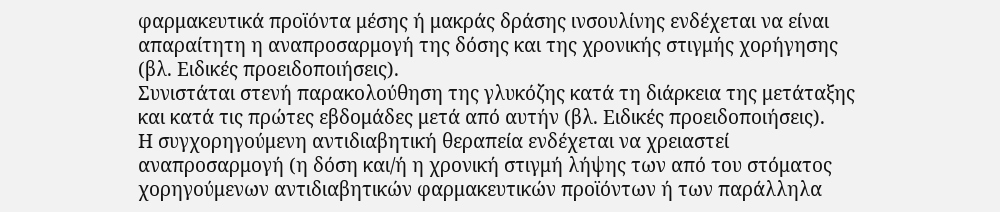φαρμακευτικά προϊόντα μέσης ή μακράς δράσης ινσουλίνης ενδέχεται να είναι απαραίτητη η αναπροσαρμογή της δόσης και της χρονικής στιγμής χορήγησης (βλ. Ειδικές προειδοποιήσεις).
Συνιστάται στενή παρακολούθηση της γλυκόζης κατά τη διάρκεια της μετάταξης και κατά τις πρώτες εβδομάδες μετά από αυτήν (βλ. Ειδικές προειδοποιήσεις).
Η συγχορηγούμενη αντιδιαβητική θεραπεία ενδέχεται να χρειαστεί αναπροσαρμογή (η δόση και/ή η χρονική στιγμή λήψης των από του στόματος χορηγούμενων αντιδιαβητικών φαρμακευτικών προϊόντων ή των παράλληλα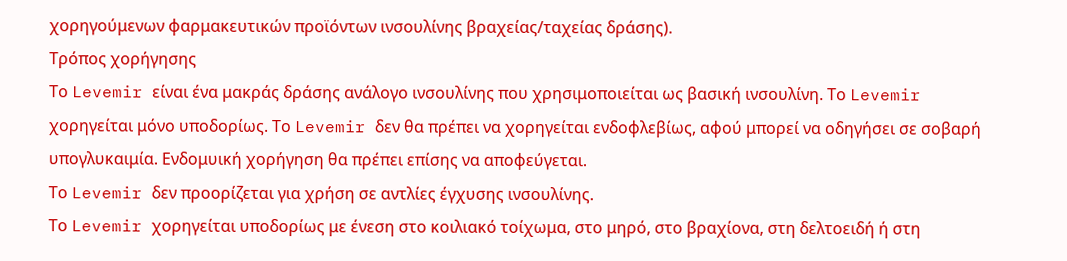χορηγούμενων φαρμακευτικών προϊόντων ινσουλίνης βραχείας/ταχείας δράσης).
Τρόπος χορήγησης
Το Levemir είναι ένα μακράς δράσης ανάλογο ινσουλίνης που χρησιμοποιείται ως βασική ινσουλίνη. Το Levemir χορηγείται μόνο υποδορίως. Το Levemir δεν θα πρέπει να χορηγείται ενδοφλεβίως, αφού μπορεί να οδηγήσει σε σοβαρή υπογλυκαιμία. Ενδομυική χορήγηση θα πρέπει επίσης να αποφεύγεται.
Το Levemir δεν προορίζεται για χρήση σε αντλίες έγχυσης ινσουλίνης.
Το Levemir χορηγείται υποδορίως με ένεση στο κοιλιακό τοίχωμα, στο μηρό, στο βραχίονα, στη δελτοειδή ή στη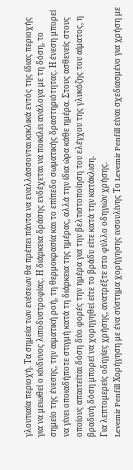γλουτιαία περιοχή. Τα σημεία των ενέσεων θα πρέπει πάντα να εναλλάσσονται κυκλικά εντός της ίδιας περιοχής για να μειωθεί ο κίνδυνος λιποδυστροφίας. Η διάρκεια δράσης ενδέχεται να ποικίλει ανάλογα με τη δόση, το σημείο της ένεσης, την αιματική ροή, τη θερμοκρασία και το επίπεδο σωματικής δραστηριότητας. Η ένεση μπορεί να γίνει οποιαδήποτε στιγμή κατά τη διάρκεια της ημέρας, αλλά την ίδια ώρα κάθε ημέρα. Στους ασθενείς στους οποίους απαιτείται δόση δύο φορές την ημέρα για την βελτιστοποίηση του ελέγχου της γλυκόζης του αίματος, η βραδινή δόση μπορεί να χορηγηθεί είτε το βράδυ είτε κατά την κατάκλιση.
Για λεπτομερείς οδηγίες χρήσης, ανατρέξτε στο φύλλο οδηγιών χρήσης.
Levemir Penfill Χορήγηση με ένα σύστημα χορήγησης ινσουλίνης Το Levemir Penfill είναι σχεδιασμένο για χρήση με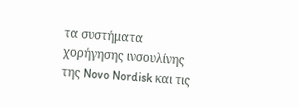τα συστήματα χορήγησης ινσουλίνης της Novo Nordisk και τις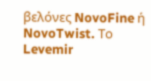βελόνες NovoFine ή NovoTwist. Το Levemir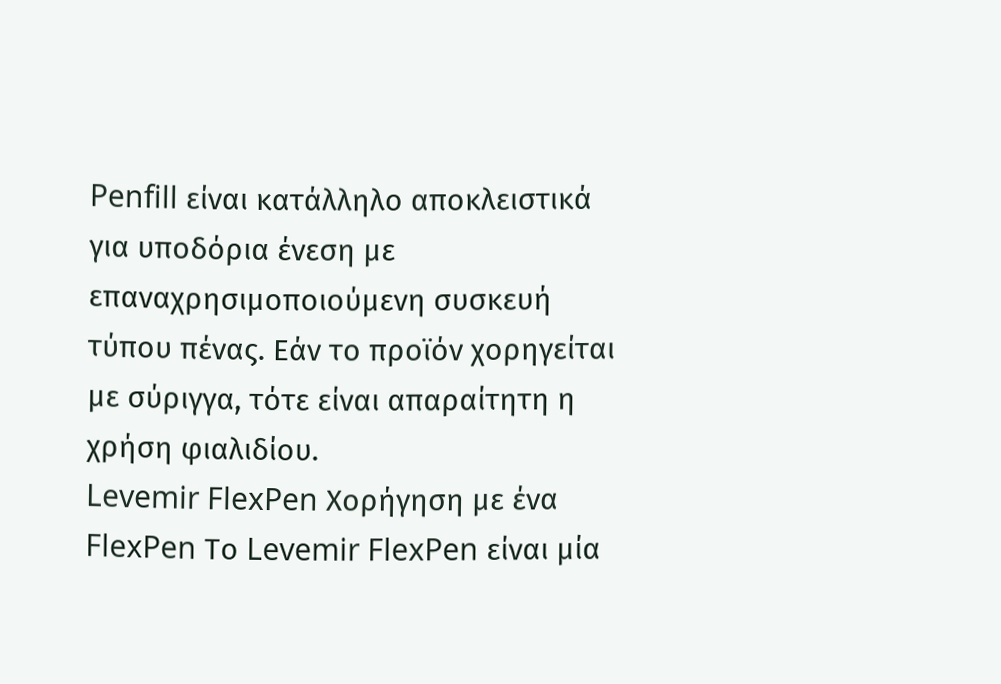Penfill είναι κατάλληλο αποκλειστικά για υποδόρια ένεση με επαναχρησιμοποιούμενη συσκευή τύπου πένας. Εάν το προϊόν χορηγείται με σύριγγα, τότε είναι απαραίτητη η χρήση φιαλιδίου.
Levemir FlexPen Χορήγηση με ένα FlexPen Το Levemir FlexPen είναι μία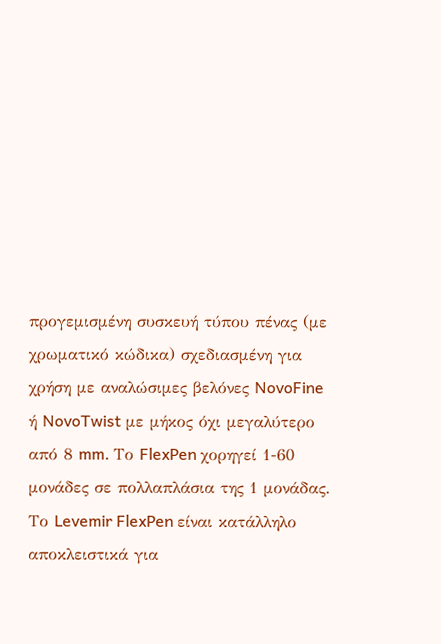προγεμισμένη συσκευή τύπου πένας (με χρωματικό κώδικα) σχεδιασμένη για χρήση με αναλώσιμες βελόνες NovoFine ή NovoTwist με μήκος όχι μεγαλύτερο από 8 mm. Το FlexPen χορηγεί 1-60 μονάδες σε πολλαπλάσια της 1 μονάδας. Το Levemir FlexPen είναι κατάλληλο αποκλειστικά για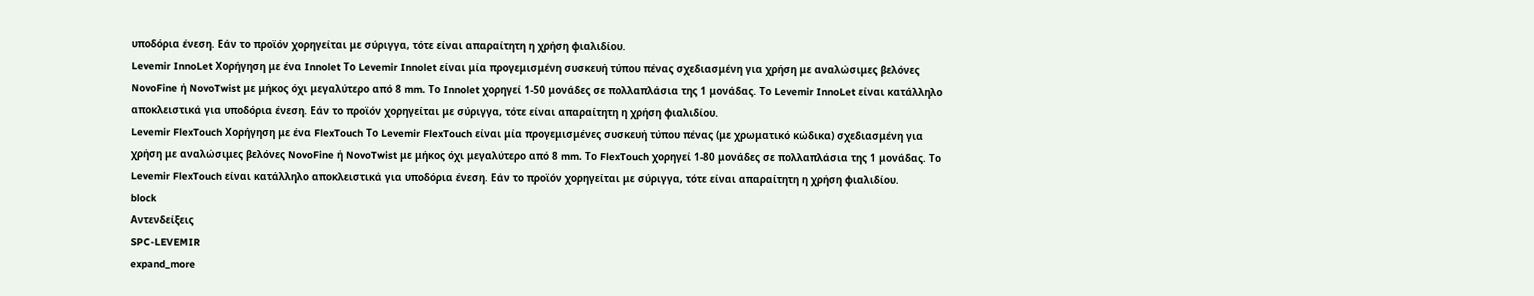υποδόρια ένεση. Εάν το προϊόν χορηγείται με σύριγγα, τότε είναι απαραίτητη η χρήση φιαλιδίου.
Levemir InnoLet Χορήγηση με ένα Innolet Το Levemir Innolet είναι μία προγεμισμένη συσκευή τύπου πένας σχεδιασμένη για χρήση με αναλώσιμες βελόνες NovoFine ή NovoTwist με μήκος όχι μεγαλύτερο από 8 mm. Το Innolet χορηγεί 1-50 μονάδες σε πολλαπλάσια της 1 μονάδας. Το Levemir InnoLet είναι κατάλληλο αποκλειστικά για υποδόρια ένεση. Εάν το προϊόν χορηγείται με σύριγγα, τότε είναι απαραίτητη η χρήση φιαλιδίου.
Levemir FlexTouch Χορήγηση με ένα FlexTouch Το Levemir FlexTouch είναι μία προγεμισμένες συσκευή τύπου πένας (με χρωματικό κώδικα) σχεδιασμένη για χρήση με αναλώσιμες βελόνες NovoFine ή NovoTwist με μήκος όχι μεγαλύτερο από 8 mm. Το FlexTouch χορηγεί 1-80 μονάδες σε πολλαπλάσια της 1 μονάδας. Το Levemir FlexTouch είναι κατάλληλο αποκλειστικά για υποδόρια ένεση. Εάν το προϊόν χορηγείται με σύριγγα, τότε είναι απαραίτητη η χρήση φιαλιδίου.
block
Αντενδείξεις
SPC-LEVEMIR
expand_more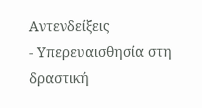Αντενδείξεις
- Υπερευαισθησία στη δραστική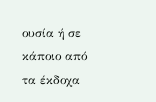ουσία ή σε κάποιο από τα έκδοχα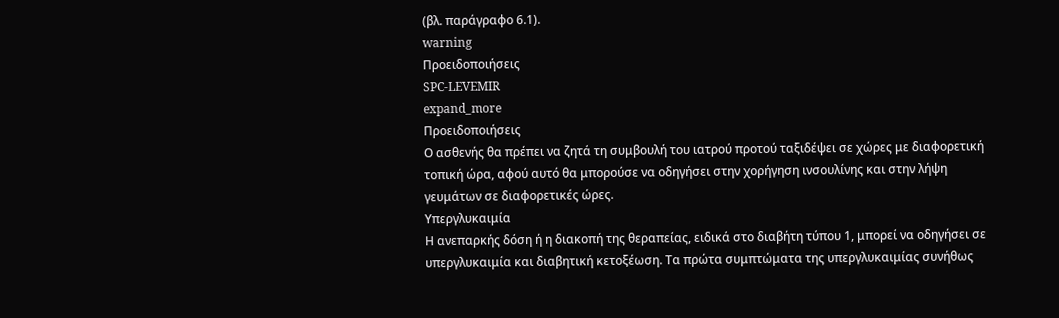(βλ. παράγραφο 6.1).
warning
Προειδοποιήσεις
SPC-LEVEMIR
expand_more
Προειδοποιήσεις
Ο ασθενής θα πρέπει να ζητά τη συμβουλή του ιατρού προτού ταξιδέψει σε χώρες με διαφορετική τοπική ώρα, αφού αυτό θα μπορούσε να οδηγήσει στην χορήγηση ινσουλίνης και στην λήψη γευμάτων σε διαφορετικές ώρες.
Υπεργλυκαιμία
Η ανεπαρκής δόση ή η διακοπή της θεραπείας, ειδικά στο διαβήτη τύπου 1, μπορεί να οδηγήσει σε υπεργλυκαιμία και διαβητική κετοξέωση. Τα πρώτα συμπτώματα της υπεργλυκαιμίας συνήθως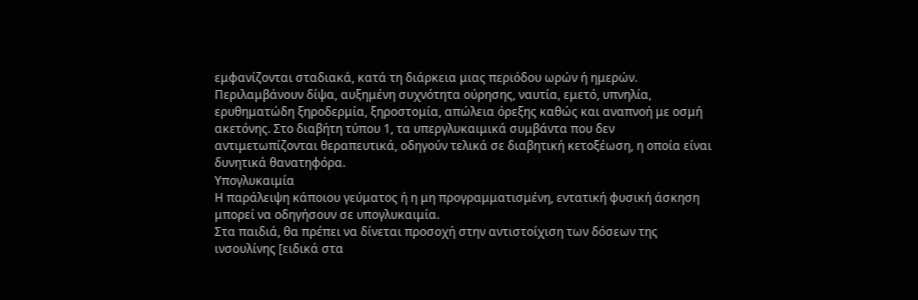εμφανίζονται σταδιακά, κατά τη διάρκεια μιας περιόδου ωρών ή ημερών. Περιλαμβάνουν δίψα, αυξημένη συχνότητα ούρησης, ναυτία, εμετό, υπνηλία, ερυθηματώδη ξηροδερμία, ξηροστομία, απώλεια όρεξης καθώς και αναπνοή με οσμή ακετόνης. Στο διαβήτη τύπου 1, τα υπεργλυκαιμικά συμβάντα που δεν αντιμετωπίζονται θεραπευτικά, οδηγούν τελικά σε διαβητική κετοξέωση, η οποία είναι δυνητικά θανατηφόρα.
Υπογλυκαιμία
Η παράλειψη κάποιου γεύματος ή η μη προγραμματισμένη, εντατική φυσική άσκηση μπορεί να οδηγήσουν σε υπογλυκαιμία.
Στα παιδιά, θα πρέπει να δίνεται προσοχή στην αντιστοίχιση των δόσεων της ινσουλίνης [ειδικά στα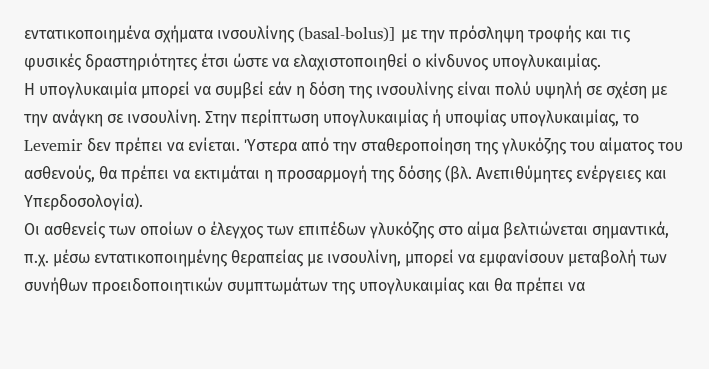εντατικοποιημένα σχήματα ινσουλίνης (basal-bolus)] με την πρόσληψη τροφής και τις φυσικές δραστηριότητες έτσι ώστε να ελαχιστοποιηθεί ο κίνδυνος υπογλυκαιμίας.
Η υπογλυκαιμία μπορεί να συμβεί εάν η δόση της ινσουλίνης είναι πολύ υψηλή σε σχέση με την ανάγκη σε ινσουλίνη. Στην περίπτωση υπογλυκαιμίας ή υποψίας υπογλυκαιμίας, το Levemir δεν πρέπει να ενίεται. Ύστερα από την σταθεροποίηση της γλυκόζης του αίματος του ασθενούς, θα πρέπει να εκτιμάται η προσαρμογή της δόσης (βλ. Ανεπιθύμητες ενέργειες και Υπερδοσολογία).
Οι ασθενείς των οποίων ο έλεγχος των επιπέδων γλυκόζης στο αίμα βελτιώνεται σημαντικά, π.χ. μέσω εντατικοποιημένης θεραπείας με ινσουλίνη, μπορεί να εμφανίσουν μεταβολή των συνήθων προειδοποιητικών συμπτωμάτων της υπογλυκαιμίας και θα πρέπει να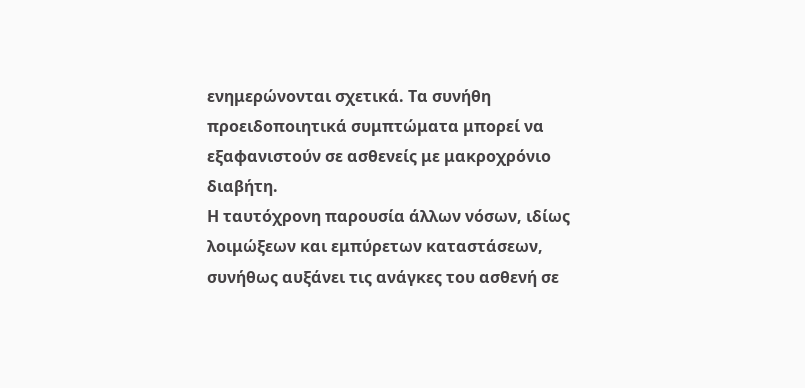ενημερώνονται σχετικά. Τα συνήθη προειδοποιητικά συμπτώματα μπορεί να εξαφανιστούν σε ασθενείς με μακροχρόνιο διαβήτη.
Η ταυτόχρονη παρουσία άλλων νόσων, ιδίως λοιμώξεων και εμπύρετων καταστάσεων, συνήθως αυξάνει τις ανάγκες του ασθενή σε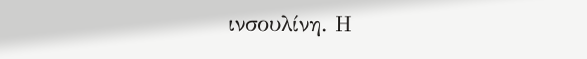ινσουλίνη. Η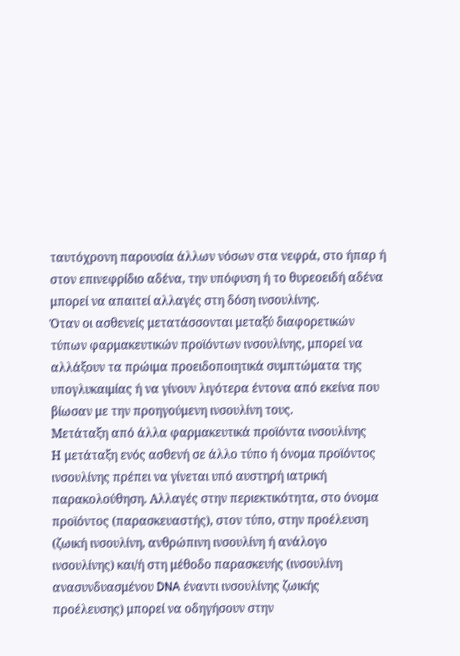ταυτόχρονη παρουσία άλλων νόσων στα νεφρά, στο ήπαρ ή στον επινεφρίδιο αδένα, την υπόφυση ή το θυρεοειδή αδένα μπορεί να απαιτεί αλλαγές στη δόση ινσουλίνης.
Όταν οι ασθενείς μετατάσσονται μεταξύ διαφορετικών τύπων φαρμακευτικών προϊόντων ινσουλίνης, μπορεί να αλλάξουν τα πρώιμα προειδοποιητικά συμπτώματα της υπογλυκαιμίας ή να γίνουν λιγότερα έντονα από εκείνα που βίωσαν με την προηγούμενη ινσουλίνη τους.
Μετάταξη από άλλα φαρμακευτικά προϊόντα ινσουλίνης
Η μετάταξη ενός ασθενή σε άλλο τύπο ή όνομα προϊόντος ινσουλίνης πρέπει να γίνεται υπό αυστηρή ιατρική παρακολούθηση. Αλλαγές στην περιεκτικότητα, στο όνομα προϊόντος (παρασκευαστής), στον τύπο, στην προέλευση (ζωική ινσουλίνη, ανθρώπινη ινσουλίνη ή ανάλογο ινσουλίνης) και/ή στη μέθοδο παρασκευής (ινσουλίνη ανασυνδυασμένου DNA έναντι ινσουλίνης ζωικής προέλευσης) μπορεί να οδηγήσουν στην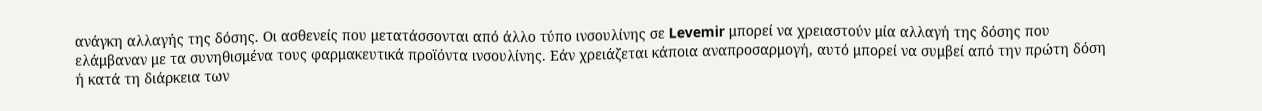ανάγκη αλλαγής της δόσης. Οι ασθενείς που μετατάσσονται από άλλο τύπο ινσουλίνης σε Levemir μπορεί να χρειαστούν μία αλλαγή της δόσης που ελάμβαναν με τα συνηθισμένα τους φαρμακευτικά προϊόντα ινσουλίνης. Εάν χρειάζεται κάποια αναπροσαρμογή, αυτό μπορεί να συμβεί από την πρώτη δόση ή κατά τη διάρκεια των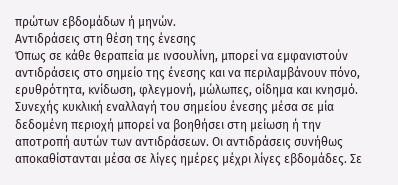πρώτων εβδομάδων ή μηνών.
Αντιδράσεις στη θέση της ένεσης
Όπως σε κάθε θεραπεία με ινσουλίνη, μπορεί να εμφανιστούν αντιδράσεις στο σημείο της ένεσης και να περιλαμβάνουν πόνο, ερυθρότητα, κνίδωση, φλεγμονή, μώλωπες, οίδημα και κνησμό. Συνεχής κυκλική εναλλαγή του σημείου ένεσης μέσα σε μία δεδομένη περιοχή μπορεί να βοηθήσει στη μείωση ή την αποτροπή αυτών των αντιδράσεων. Οι αντιδράσεις συνήθως αποκαθίστανται μέσα σε λίγες ημέρες μέχρι λίγες εβδομάδες. Σε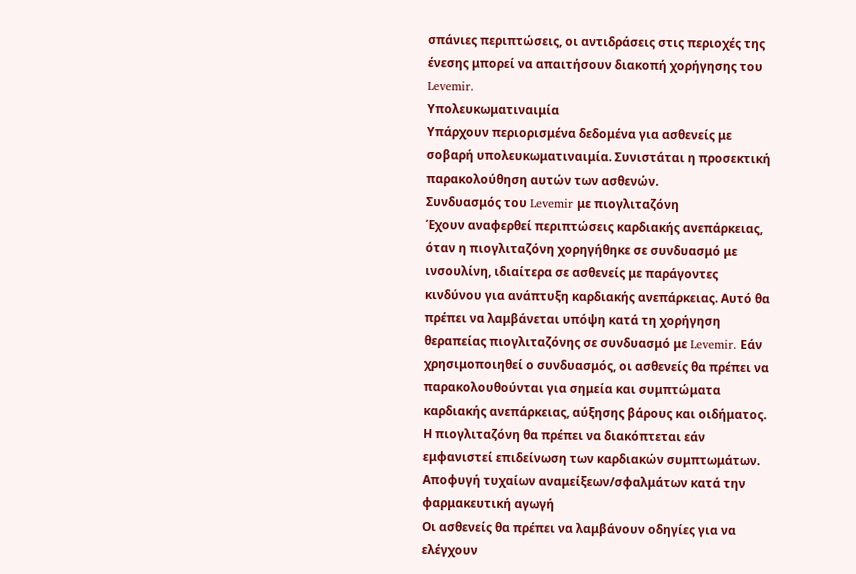σπάνιες περιπτώσεις, οι αντιδράσεις στις περιοχές της ένεσης μπορεί να απαιτήσουν διακοπή χορήγησης του Levemir.
Υπολευκωματιναιμία
Υπάρχουν περιορισμένα δεδομένα για ασθενείς με σοβαρή υπολευκωματιναιμία. Συνιστάται η προσεκτική παρακολούθηση αυτών των ασθενών.
Συνδυασμός του Levemir με πιογλιταζόνη
Έχουν αναφερθεί περιπτώσεις καρδιακής ανεπάρκειας, όταν η πιογλιταζόνη χορηγήθηκε σε συνδυασμό με ινσουλίνη, ιδιαίτερα σε ασθενείς με παράγοντες κινδύνου για ανάπτυξη καρδιακής ανεπάρκειας. Αυτό θα πρέπει να λαμβάνεται υπόψη κατά τη χορήγηση θεραπείας πιογλιταζόνης σε συνδυασμό με Levemir. Εάν χρησιμοποιηθεί ο συνδυασμός, οι ασθενείς θα πρέπει να παρακολουθούνται για σημεία και συμπτώματα καρδιακής ανεπάρκειας, αύξησης βάρους και οιδήματος. Η πιογλιταζόνη θα πρέπει να διακόπτεται εάν εμφανιστεί επιδείνωση των καρδιακών συμπτωμάτων.
Αποφυγή τυχαίων αναμείξεων/σφαλμάτων κατά την φαρμακευτική αγωγή
Οι ασθενείς θα πρέπει να λαμβάνουν οδηγίες για να ελέγχουν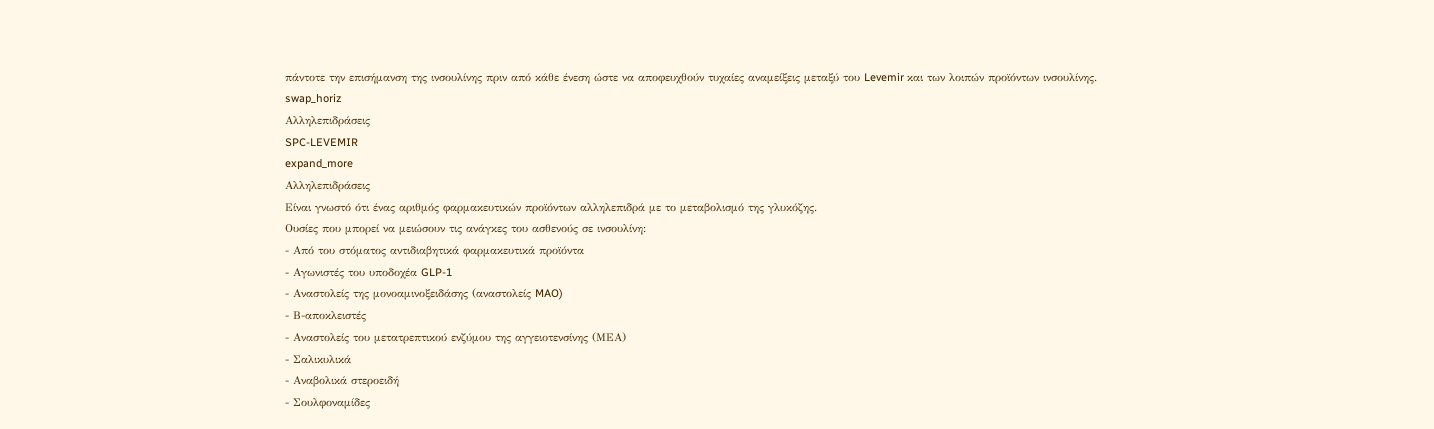πάντοτε την επισήμανση της ινσουλίνης πριν από κάθε ένεση ώστε να αποφευχθούν τυχαίες αναμείξεις μεταξύ του Levemir και των λοιπών προϊόντων ινσουλίνης.
swap_horiz
Αλληλεπιδράσεις
SPC-LEVEMIR
expand_more
Αλληλεπιδράσεις
Είναι γνωστό ότι ένας αριθμός φαρμακευτικών προϊόντων αλληλεπιδρά με το μεταβολισμό της γλυκόζης.
Ουσίες που μπορεί να μειώσουν τις ανάγκες του ασθενούς σε ινσουλίνη:
- Από του στόματος αντιδιαβητικά φαρμακευτικά προϊόντα
- Αγωνιστές του υποδοχέα GLP-1
- Αναστολείς της μονοαμινοξειδάσης (αναστολείς MAO)
- Β-αποκλειστές
- Αναστολείς του μετατρεπτικού ενζύμου της αγγειοτενσίνης (ΜΕΑ)
- Σαλικυλικά
- Αναβολικά στεροειδή
- Σουλφοναμίδες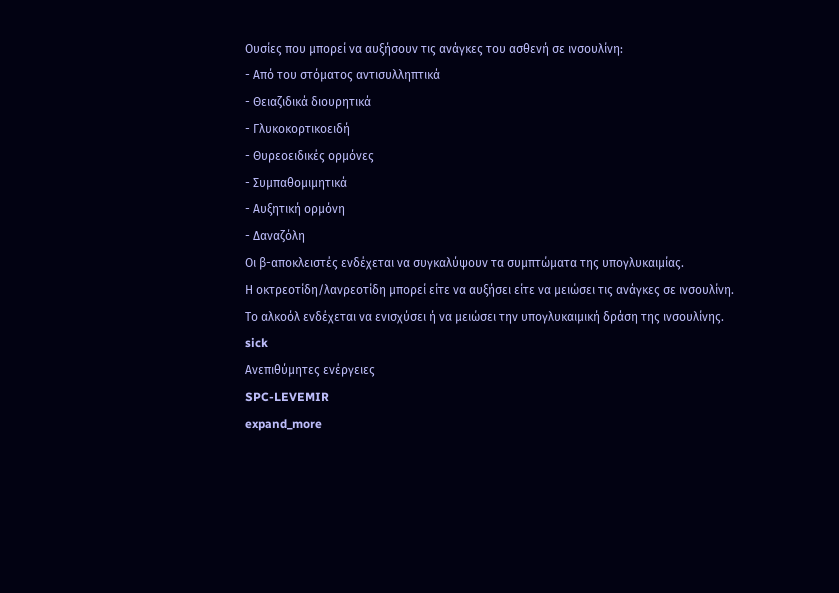Ουσίες που μπορεί να αυξήσουν τις ανάγκες του ασθενή σε ινσουλίνη:
- Από του στόματος αντισυλληπτικά
- Θειαζιδικά διουρητικά
- Γλυκοκορτικοειδή
- Θυρεοειδικές ορμόνες
- Συμπαθομιμητικά
- Αυξητική ορμόνη
- Δαναζόλη
Οι β-αποκλειστές ενδέχεται να συγκαλύψουν τα συμπτώματα της υπογλυκαιμίας.
Η οκτρεοτίδη/λανρεοτίδη μπορεί είτε να αυξήσει είτε να μειώσει τις ανάγκες σε ινσουλίνη.
Το αλκοόλ ενδέχεται να ενισχύσει ή να μειώσει την υπογλυκαιμική δράση της ινσουλίνης.
sick
Ανεπιθύμητες ενέργειες
SPC-LEVEMIR
expand_more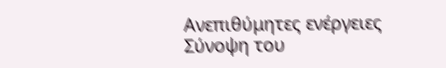Ανεπιθύμητες ενέργειες
Σύνοψη του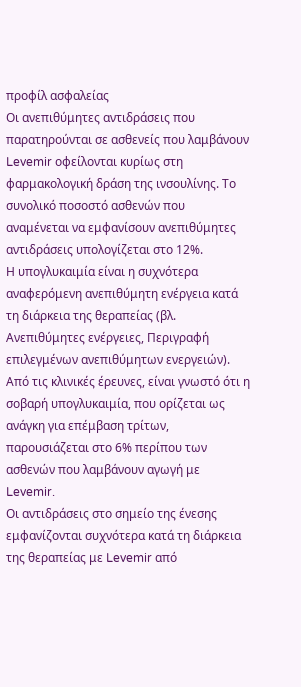προφίλ ασφαλείας
Οι ανεπιθύμητες αντιδράσεις που παρατηρούνται σε ασθενείς που λαμβάνουν Levemir οφείλονται κυρίως στη φαρμακολογική δράση της ινσουλίνης. Το συνολικό ποσοστό ασθενών που αναμένεται να εμφανίσουν ανεπιθύμητες αντιδράσεις υπολογίζεται στο 12%.
Η υπογλυκαιμία είναι η συχνότερα αναφερόμενη ανεπιθύμητη ενέργεια κατά τη διάρκεια της θεραπείας (βλ. Ανεπιθύμητες ενέργειες, Περιγραφή επιλεγμένων ανεπιθύμητων ενεργειών).
Από τις κλινικές έρευνες, είναι γνωστό ότι η σοβαρή υπογλυκαιμία, που ορίζεται ως ανάγκη για επέμβαση τρίτων, παρουσιάζεται στο 6% περίπου των ασθενών που λαμβάνουν αγωγή με Levemir.
Οι αντιδράσεις στο σημείο της ένεσης εμφανίζονται συχνότερα κατά τη διάρκεια της θεραπείας με Levemir από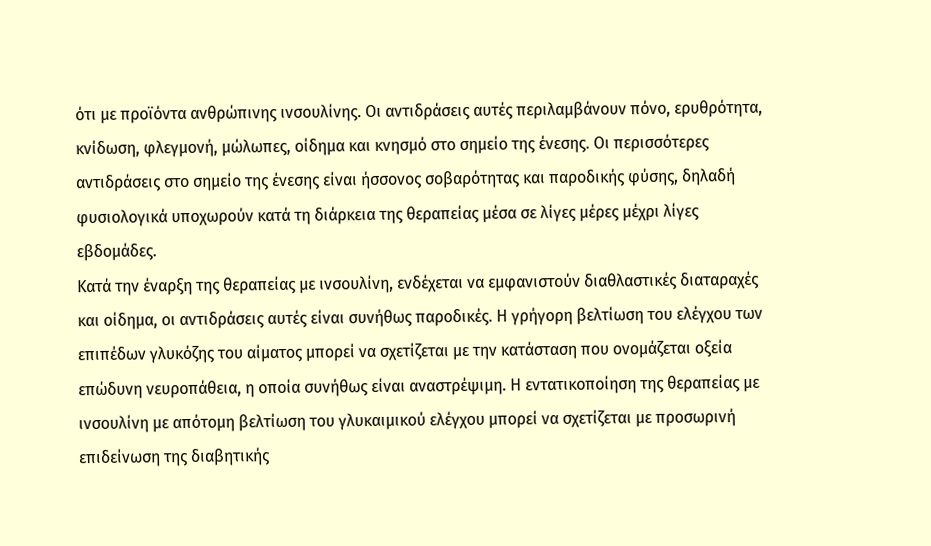ότι με προϊόντα ανθρώπινης ινσουλίνης. Οι αντιδράσεις αυτές περιλαμβάνουν πόνο, ερυθρότητα, κνίδωση, φλεγμονή, μώλωπες, οίδημα και κνησμό στο σημείο της ένεσης. Οι περισσότερες αντιδράσεις στο σημείο της ένεσης είναι ήσσονος σοβαρότητας και παροδικής φύσης, δηλαδή φυσιολογικά υποχωρούν κατά τη διάρκεια της θεραπείας μέσα σε λίγες μέρες μέχρι λίγες εβδομάδες.
Κατά την έναρξη της θεραπείας με ινσουλίνη, ενδέχεται να εμφανιστούν διαθλαστικές διαταραχές και οίδημα, οι αντιδράσεις αυτές είναι συνήθως παροδικές. Η γρήγορη βελτίωση του ελέγχου των επιπέδων γλυκόζης του αίματος μπορεί να σχετίζεται με την κατάσταση που ονομάζεται οξεία επώδυνη νευροπάθεια, η οποία συνήθως είναι αναστρέψιμη. Η εντατικοποίηση της θεραπείας με ινσουλίνη με απότομη βελτίωση του γλυκαιμικού ελέγχου μπορεί να σχετίζεται με προσωρινή επιδείνωση της διαβητικής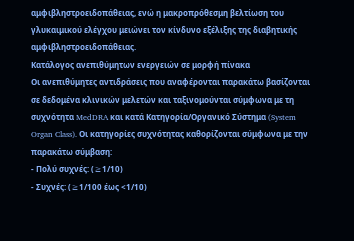αμφιβληστροειδοπάθειας, ενώ η μακροπρόθεσμη βελτίωση του γλυκαιμικού ελέγχου μειώνει τον κίνδυνο εξέλιξης της διαβητικής αμφιβληστροειδοπάθειας.
Κατάλογος ανεπιθύμητων ενεργειών σε μορφή πίνακα
Οι ανεπιθύμητες αντιδράσεις που αναφέρονται παρακάτω βασίζονται σε δεδομένα κλινικών μελετών και ταξινομούνται σύμφωνα με τη συχνότητα MedDRA και κατά Κατηγορία/Οργανικό Σύστημα (System Organ Class). Οι κατηγορίες συχνότητας καθορίζονται σύμφωνα με την παρακάτω σύμβαση:
- Πολύ συχνές: (≥1/10)
- Συχνές: (≥1/100 έως <1/10)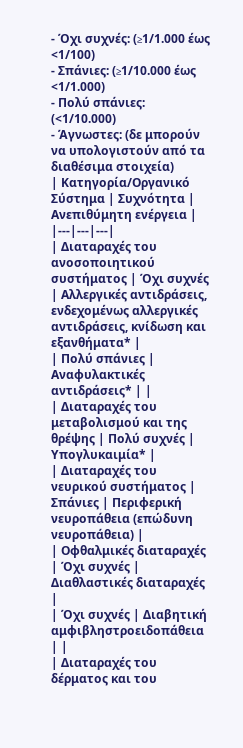- Όχι συχνές: (≥1/1.000 έως <1/100)
- Σπάνιες: (≥1/10.000 έως <1/1.000)
- Πολύ σπάνιες: (<1/10.000)
- Άγνωστες: (δε μπορούν να υπολογιστούν από τα διαθέσιμα στοιχεία)
| Κατηγορία/Οργανικό Σύστημα | Συχνότητα | Ανεπιθύμητη ενέργεια |
|---|---|---|
| Διαταραχές του ανοσοποιητικού συστήματος | Όχι συχνές | Αλλεργικές αντιδράσεις, ενδεχομένως αλλεργικές αντιδράσεις, κνίδωση και εξανθήματα* |
| Πολύ σπάνιες | Αναφυλακτικές αντιδράσεις* | |
| Διαταραχές του μεταβολισμού και της θρέψης | Πολύ συχνές | Υπογλυκαιμία* |
| Διαταραχές του νευρικού συστήματος | Σπάνιες | Περιφερική νευροπάθεια (επώδυνη νευροπάθεια) |
| Οφθαλμικές διαταραχές | Όχι συχνές | Διαθλαστικές διαταραχές |
| Όχι συχνές | Διαβητική αμφιβληστροειδοπάθεια | |
| Διαταραχές του δέρματος και του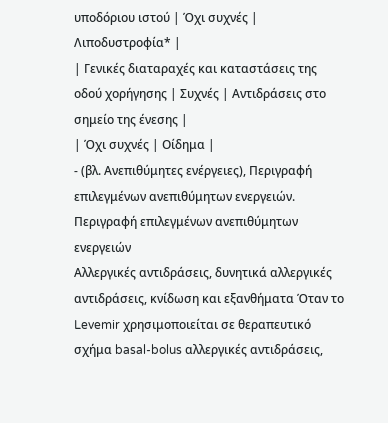υποδόριου ιστού | Όχι συχνές | Λιποδυστροφία* |
| Γενικές διαταραχές και καταστάσεις της οδού χορήγησης | Συχνές | Αντιδράσεις στο σημείο της ένεσης |
| Όχι συχνές | Οίδημα |
- (βλ. Ανεπιθύμητες ενέργειες), Περιγραφή επιλεγμένων ανεπιθύμητων ενεργειών.
Περιγραφή επιλεγμένων ανεπιθύμητων ενεργειών
Αλλεργικές αντιδράσεις, δυνητικά αλλεργικές αντιδράσεις, κνίδωση και εξανθήματα Όταν το Levemir χρησιμοποιείται σε θεραπευτικό σχήμα basal-bolus αλλεργικές αντιδράσεις,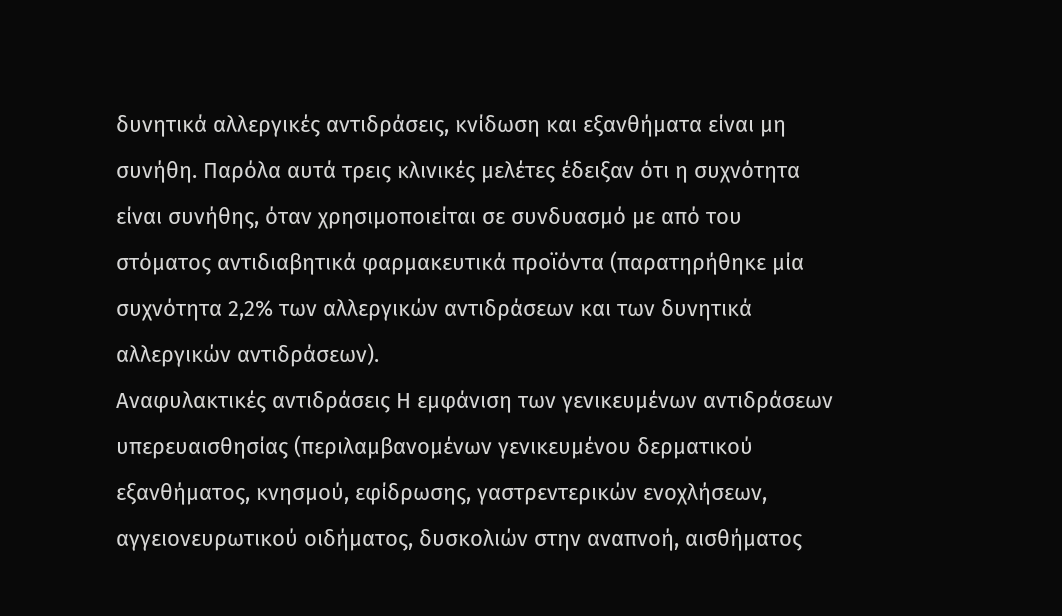δυνητικά αλλεργικές αντιδράσεις, κνίδωση και εξανθήματα είναι μη συνήθη. Παρόλα αυτά τρεις κλινικές μελέτες έδειξαν ότι η συχνότητα είναι συνήθης, όταν χρησιμοποιείται σε συνδυασμό με από του στόματος αντιδιαβητικά φαρμακευτικά προϊόντα (παρατηρήθηκε μία συχνότητα 2,2% των αλλεργικών αντιδράσεων και των δυνητικά αλλεργικών αντιδράσεων).
Αναφυλακτικές αντιδράσεις Η εμφάνιση των γενικευμένων αντιδράσεων υπερευαισθησίας (περιλαμβανομένων γενικευμένου δερματικού εξανθήματος, κνησμού, εφίδρωσης, γαστρεντερικών ενοχλήσεων, αγγειονευρωτικού οιδήματος, δυσκολιών στην αναπνοή, αισθήματος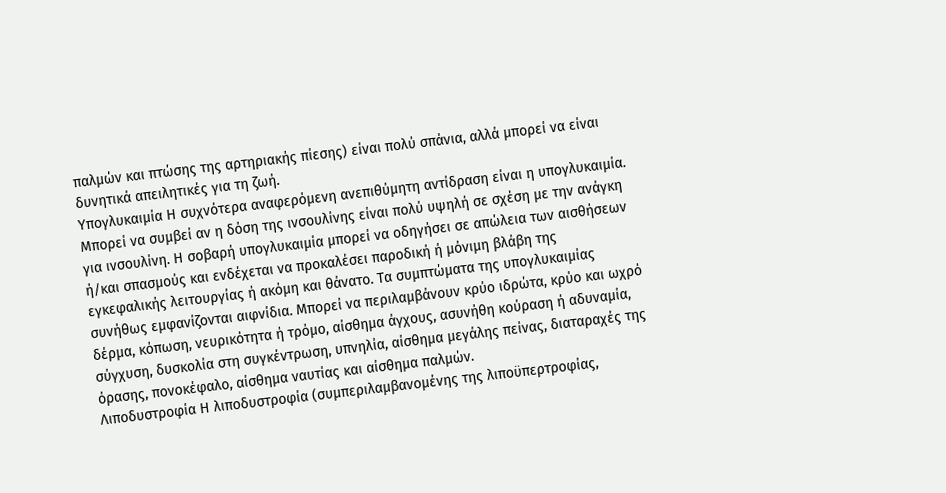παλμών και πτώσης της αρτηριακής πίεσης) είναι πολύ σπάνια, αλλά μπορεί να είναι δυνητικά απειλητικές για τη ζωή.
Υπογλυκαιμία Η συχνότερα αναφερόμενη ανεπιθύμητη αντίδραση είναι η υπογλυκαιμία. Μπορεί να συμβεί αν η δόση της ινσουλίνης είναι πολύ υψηλή σε σχέση με την ανάγκη για ινσουλίνη. Η σοβαρή υπογλυκαιμία μπορεί να οδηγήσει σε απώλεια των αισθήσεων ή/και σπασμούς και ενδέχεται να προκαλέσει παροδική ή μόνιμη βλάβη της εγκεφαλικής λειτουργίας ή ακόμη και θάνατο. Τα συμπτώματα της υπογλυκαιμίας συνήθως εμφανίζονται αιφνίδια. Μπορεί να περιλαμβάνουν κρύο ιδρώτα, κρύο και ωχρό δέρμα, κόπωση, νευρικότητα ή τρόμο, αίσθημα άγχους, ασυνήθη κούραση ή αδυναμία, σύγχυση, δυσκολία στη συγκέντρωση, υπνηλία, αίσθημα μεγάλης πείνας, διαταραχές της όρασης, πονοκέφαλο, αίσθημα ναυτίας και αίσθημα παλμών.
Λιποδυστροφία Η λιποδυστροφία (συμπεριλαμβανομένης της λιποϋπερτροφίας,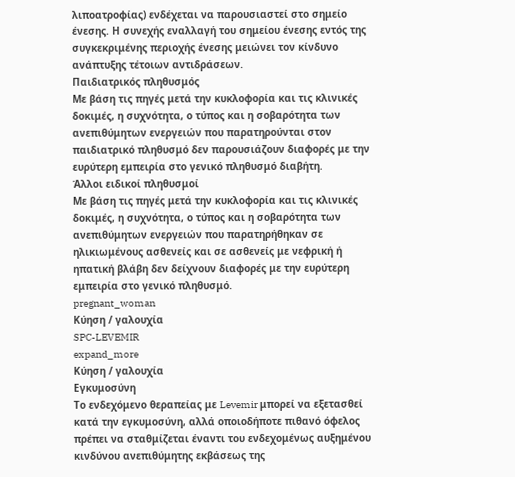λιποατροφίας) ενδέχεται να παρουσιαστεί στο σημείο ένεσης. Η συνεχής εναλλαγή του σημείου ένεσης εντός της συγκεκριμένης περιοχής ένεσης μειώνει τον κίνδυνο ανάπτυξης τέτοιων αντιδράσεων.
Παιδιατρικός πληθυσμός
Με βάση τις πηγές μετά την κυκλοφορία και τις κλινικές δοκιμές, η συχνότητα, ο τύπος και η σοβαρότητα των ανεπιθύμητων ενεργειών που παρατηρούνται στον παιδιατρικό πληθυσμό δεν παρουσιάζουν διαφορές με την ευρύτερη εμπειρία στο γενικό πληθυσμό διαβήτη.
Άλλοι ειδικοί πληθυσμοί
Με βάση τις πηγές μετά την κυκλοφορία και τις κλινικές δοκιμές, η συχνότητα, ο τύπος και η σοβαρότητα των ανεπιθύμητων ενεργειών που παρατηρήθηκαν σε ηλικιωμένους ασθενείς και σε ασθενείς με νεφρική ή ηπατική βλάβη δεν δείχνουν διαφορές με την ευρύτερη εμπειρία στο γενικό πληθυσμό.
pregnant_woman
Κύηση / γαλουχία
SPC-LEVEMIR
expand_more
Κύηση / γαλουχία
Εγκυμοσύνη
Το ενδεχόμενο θεραπείας με Levemir μπορεί να εξετασθεί κατά την εγκυμοσύνη, αλλά οποιοδήποτε πιθανό όφελος πρέπει να σταθμίζεται έναντι του ενδεχομένως αυξημένου κινδύνου ανεπιθύμητης εκβάσεως της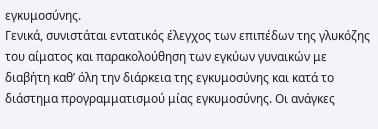εγκυμοσύνης.
Γενικά, συνιστάται εντατικός έλεγχος των επιπέδων της γλυκόζης του αίματος και παρακολούθηση των εγκύων γυναικών με διαβήτη καθ’ όλη την διάρκεια της εγκυμοσύνης και κατά το διάστημα προγραμματισμού μίας εγκυμοσύνης. Οι ανάγκες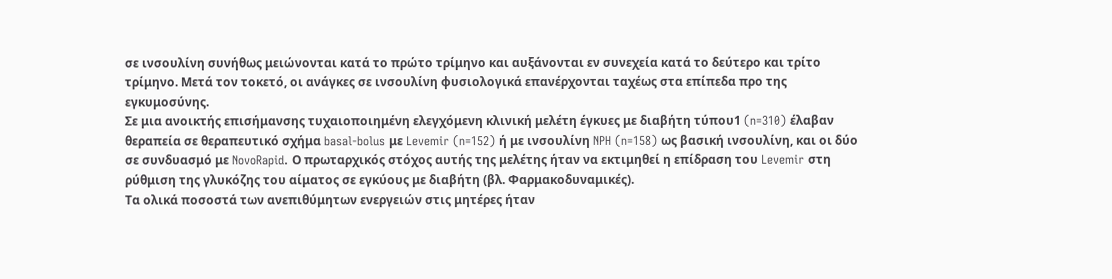σε ινσουλίνη συνήθως μειώνονται κατά το πρώτο τρίμηνο και αυξάνονται εν συνεχεία κατά το δεύτερο και τρίτο τρίμηνο. Μετά τον τοκετό, οι ανάγκες σε ινσουλίνη φυσιολογικά επανέρχονται ταχέως στα επίπεδα προ της εγκυμοσύνης.
Σε μια ανοικτής επισήμανσης τυχαιοποιημένη ελεγχόμενη κλινική μελέτη έγκυες με διαβήτη τύπου1 (n=310) έλαβαν θεραπεία σε θεραπευτικό σχήμα basal-bolus με Levemir (n=152) ή με ινσουλίνη NPH (n=158) ως βασική ινσουλίνη, και οι δύο σε συνδυασμό με NovoRapid. Ο πρωταρχικός στόχος αυτής της μελέτης ήταν να εκτιμηθεί η επίδραση του Levemir στη ρύθμιση της γλυκόζης του αίματος σε εγκύους με διαβήτη (βλ. Φαρμακοδυναμικές).
Τα ολικά ποσοστά των ανεπιθύμητων ενεργειών στις μητέρες ήταν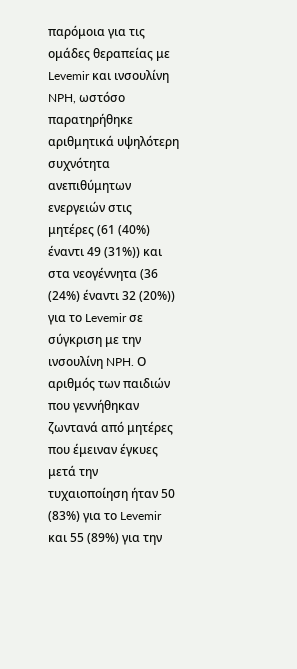παρόμοια για τις ομάδες θεραπείας με Levemir και ινσουλίνη NPH, ωστόσο παρατηρήθηκε αριθμητικά υψηλότερη συχνότητα ανεπιθύμητων ενεργειών στις μητέρες (61 (40%) έναντι 49 (31%)) και στα νεογέννητα (36 (24%) έναντι 32 (20%)) για το Levemir σε σύγκριση με την ινσουλίνη NPH. Ο αριθμός των παιδιών που γεννήθηκαν ζωντανά από μητέρες που έμειναν έγκυες μετά την τυχαιοποίηση ήταν 50 (83%) για το Levemir και 55 (89%) για την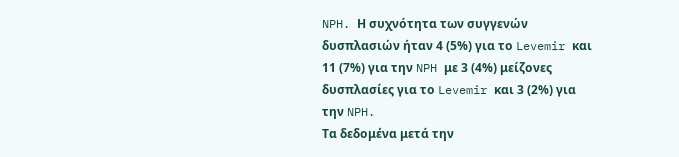NPH. Η συχνότητα των συγγενών δυσπλασιών ήταν 4 (5%) για το Levemir και 11 (7%) για την NPH με 3 (4%) μείζονες δυσπλασίες για το Levemir και 3 (2%) για την NPH.
Τα δεδομένα μετά την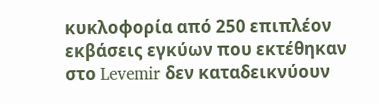κυκλοφορία από 250 επιπλέον εκβάσεις εγκύων που εκτέθηκαν στο Levemir δεν καταδεικνύουν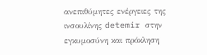ανεπιθύμητες ενέργειες της ινσουλίνης detemir στην εγκυμοσύνη και πρόκληση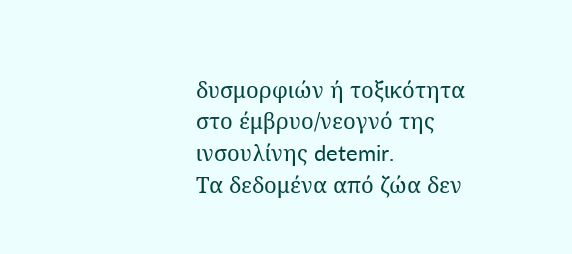δυσμορφιών ή τοξικότητα στο έμβρυο/νεογνό της ινσουλίνης detemir.
Τα δεδομένα από ζώα δεν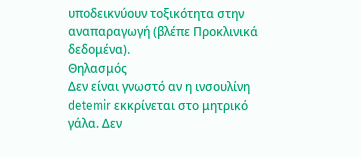υποδεικνύουν τοξικότητα στην αναπαραγωγή (βλέπε Προκλινικά δεδομένα).
Θηλασμός
Δεν είναι γνωστό αν η ινσουλίνη detemir εκκρίνεται στο μητρικό γάλα. Δεν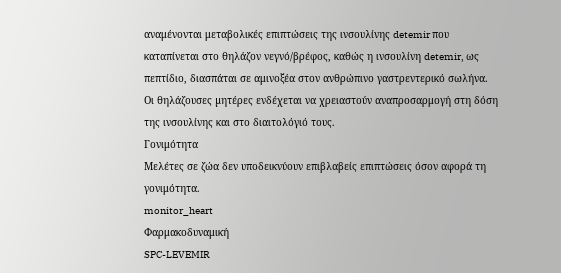αναμένονται μεταβολικές επιπτώσεις της ινσουλίνης detemir που καταπίνεται στο θηλάζον νεγνό/βρέφος, καθώς η ινσουλίνη detemir, ως πεπτίδιο, διασπάται σε αμινοξέα στον ανθρώπινο γαστρεντερικό σωλήνα.
Οι θηλάζουσες µητέρες ενδέχεται να χρειαστούν αναπροσαρμογή στη δόση της ινσουλίνης και στο διαιτολόγιό τους.
Γονιμότητα
Μελέτες σε ζώα δεν υποδεικνύουν επιβλαβείς επιπτώσεις όσον αφορά τη γονιμότητα.
monitor_heart
Φαρμακοδυναμική
SPC-LEVEMIR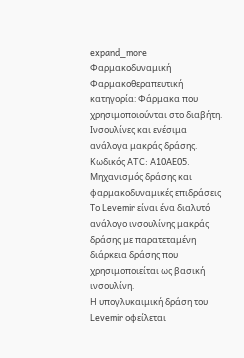expand_more
Φαρμακοδυναμική
Φαρμακοθεραπευτική κατηγορία: Φάρμακα που χρησιμοποιούνται στο διαβήτη. Ινσουλίνες και ενέσιμα ανάλογα μακράς δράσης. Κωδικός ATC: A10AE05.
Μηχανισμός δράσης και φαρμακοδυναμικές επιδράσεις
Το Levemir είναι ένα διαλυτό ανάλογο ινσουλίνης μακράς δράσης με παρατεταμένη διάρκεια δράσης που χρησιμοποιείται ως βασική ινσουλίνη.
Η υπογλυκαιμική δράση του Levemir οφείλεται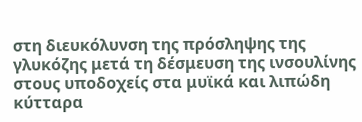στη διευκόλυνση της πρόσληψης της γλυκόζης μετά τη δέσμευση της ινσουλίνης στους υποδοχείς στα μυϊκά και λιπώδη κύτταρα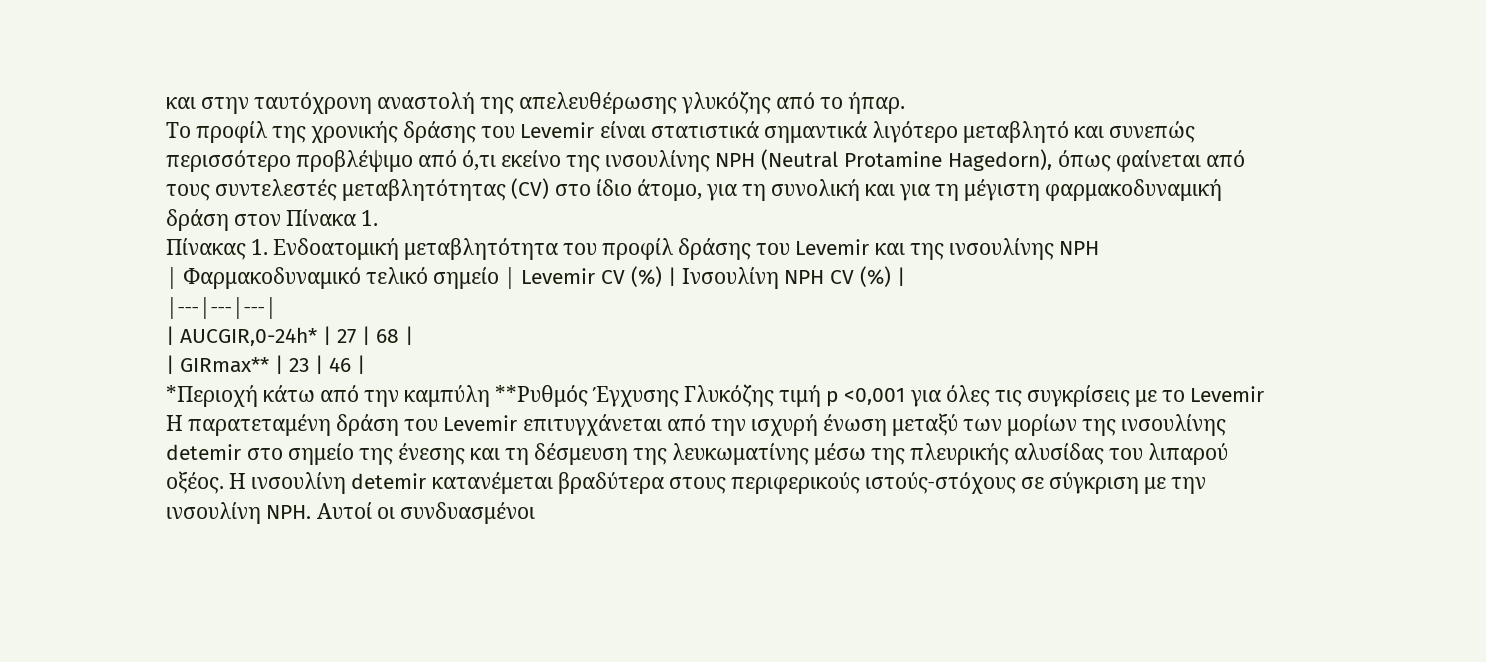και στην ταυτόχρονη αναστολή της απελευθέρωσης γλυκόζης από το ήπαρ.
Το προφίλ της χρονικής δράσης του Levemir είναι στατιστικά σημαντικά λιγότερο μεταβλητό και συνεπώς περισσότερο προβλέψιμο από ό,τι εκείνο της ινσουλίνης NPH (Neutral Protamine Hagedorn), όπως φαίνεται από τους συντελεστές μεταβλητότητας (CV) στο ίδιο άτομο, για τη συνολική και για τη μέγιστη φαρμακοδυναμική δράση στον Πίνακα 1.
Πίνακας 1. Ενδοατομική μεταβλητότητα του προφίλ δράσης του Levemir και της ινσουλίνης NPH
| Φαρμακοδυναμικό τελικό σημείο | Levemir CV (%) | Ινσουλίνη NPH CV (%) |
|---|---|---|
| AUCGIR,0-24h* | 27 | 68 |
| GIRmax** | 23 | 46 |
*Περιοχή κάτω από την καμπύλη **Ρυθμός Έγχυσης Γλυκόζης τιμή p <0,001 για όλες τις συγκρίσεις με το Levemir
Η παρατεταμένη δράση του Levemir επιτυγχάνεται από την ισχυρή ένωση μεταξύ των μορίων της ινσουλίνης detemir στο σημείο της ένεσης και τη δέσμευση της λευκωματίνης μέσω της πλευρικής αλυσίδας του λιπαρού οξέος. Η ινσουλίνη detemir κατανέμεται βραδύτερα στους περιφερικούς ιστούς-στόχους σε σύγκριση με την ινσουλίνη NPH. Αυτοί οι συνδυασμένοι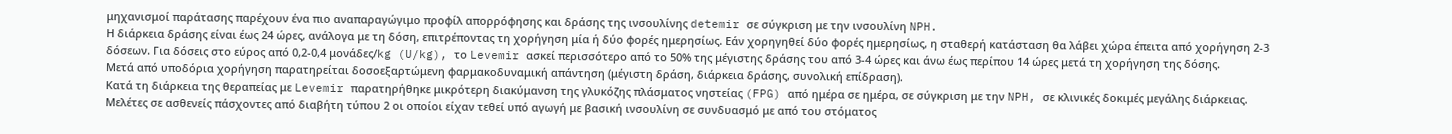μηχανισμοί παράτασης παρέχουν ένα πιο αναπαραγώγιμο προφίλ απορρόφησης και δράσης της ινσουλίνης detemir σε σύγκριση με την ινσουλίνη NPH.
Η διάρκεια δράσης είναι έως 24 ώρες, ανάλογα με τη δόση, επιτρέποντας τη χορήγηση μία ή δύο φορές ημερησίως. Εάν χορηγηθεί δύο φορές ημερησίως, η σταθερή κατάσταση θα λάβει χώρα έπειτα από χορήγηση 2-3 δόσεων. Για δόσεις στο εύρος από 0,2-0,4 μονάδες/kg (U/kg), το Levemir ασκεί περισσότερο από το 50% της μέγιστης δράσης του από 3-4 ώρες και άνω έως περίπου 14 ώρες μετά τη χορήγηση της δόσης.
Μετά από υποδόρια χορήγηση παρατηρείται δοσοεξαρτώμενη φαρμακοδυναμική απάντηση (μέγιστη δράση, διάρκεια δράσης, συνολική επίδραση).
Κατά τη διάρκεια της θεραπείας με Levemir παρατηρήθηκε μικρότερη διακύμανση της γλυκόζης πλάσματος νηστείας (FPG) από ημέρα σε ημέρα, σε σύγκριση με την NPH, σε κλινικές δοκιμές μεγάλης διάρκειας.
Μελέτες σε ασθενείς πάσχοντες από διαβήτη τύπου 2 οι οποίοι είχαν τεθεί υπό αγωγή με βασική ινσουλίνη σε συνδυασμό με από του στόματος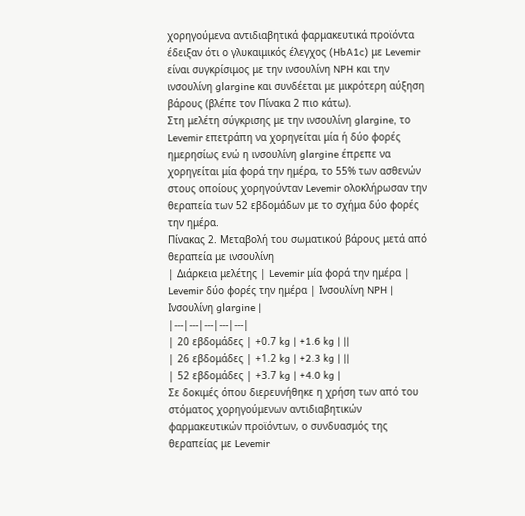χορηγούμενα αντιδιαβητικά φαρμακευτικά προϊόντα έδειξαν ότι ο γλυκαιμικός έλεγχος (HbA1c) με Levemir είναι συγκρίσιμος με την ινσουλίνη NPH και την ινσουλίνη glargine και συνδέεται με μικρότερη αύξηση βάρους (βλέπε τον Πίνακα 2 πιο κάτω).
Στη μελέτη σύγκρισης με την ινσουλίνη glargine, το Levemir επετράπη να χορηγείται μία ή δύο φορές ημερησίως ενώ η ινσουλίνη glargine έπρεπε να χορηγείται μία φορά την ημέρα, το 55% των ασθενών στους οποίους χορηγούνταν Levemir ολοκλήρωσαν την θεραπεία των 52 εβδομάδων με το σχήμα δύο φορές την ημέρα.
Πίνακας 2. Μεταβολή του σωματικού βάρους μετά από θεραπεία με ινσουλίνη
| Διάρκεια μελέτης | Levemir μία φορά την ημέρα | Levemir δύο φορές την ημέρα | Ινσουλίνη NPH | Ινσουλίνη glargine |
|---|---|---|---|---|
| 20 εβδομάδες | +0.7 kg | +1.6 kg | ||
| 26 εβδομάδες | +1.2 kg | +2.3 kg | ||
| 52 εβδομάδες | +3.7 kg | +4.0 kg |
Σε δοκιμές όπου διερευνήθηκε η χρήση των από του στόματος χορηγούμενων αντιδιαβητικών φαρμακευτικών προϊόντων, ο συνδυασμός της θεραπείας με Levemir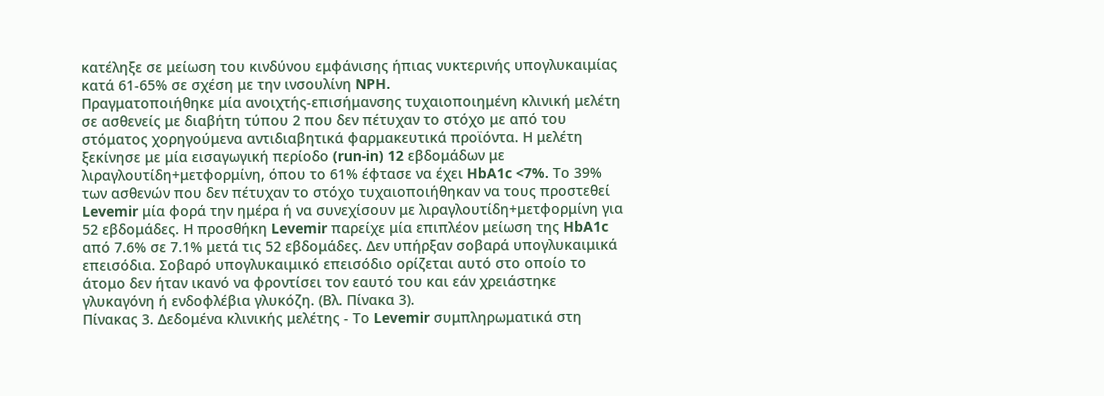κατέληξε σε μείωση του κινδύνου εμφάνισης ήπιας νυκτερινής υπογλυκαιμίας κατά 61-65% σε σχέση με την ινσουλίνη NPH.
Πραγματοποιήθηκε μία ανοιχτής-επισήμανσης τυχαιοποιημένη κλινική μελέτη σε ασθενείς με διαβήτη τύπου 2 που δεν πέτυχαν το στόχο με από του στόματος χορηγούμενα αντιδιαβητικά φαρμακευτικά προϊόντα. Η μελέτη ξεκίνησε με μία εισαγωγική περίοδο (run-in) 12 εβδομάδων με λιραγλουτίδη+μετφορμίνη, όπου το 61% έφτασε να έχει HbA1c <7%. Το 39% των ασθενών που δεν πέτυχαν το στόχο τυχαιοποιήθηκαν να τους προστεθεί Levemir μία φορά την ημέρα ή να συνεχίσουν με λιραγλουτίδη+μετφορμίνη για 52 εβδομάδες. Η προσθήκη Levemir παρείχε μία επιπλέον μείωση της HbA1c από 7.6% σε 7.1% μετά τις 52 εβδομάδες. Δεν υπήρξαν σοβαρά υπογλυκαιμικά επεισόδια. Σοβαρό υπογλυκαιμικό επεισόδιο ορίζεται αυτό στο οποίο το άτομο δεν ήταν ικανό να φροντίσει τον εαυτό του και εάν χρειάστηκε γλυκαγόνη ή ενδοφλέβια γλυκόζη. (Βλ. Πίνακα 3).
Πίνακας 3. Δεδομένα κλινικής μελέτης - Το Levemir συμπληρωματικά στη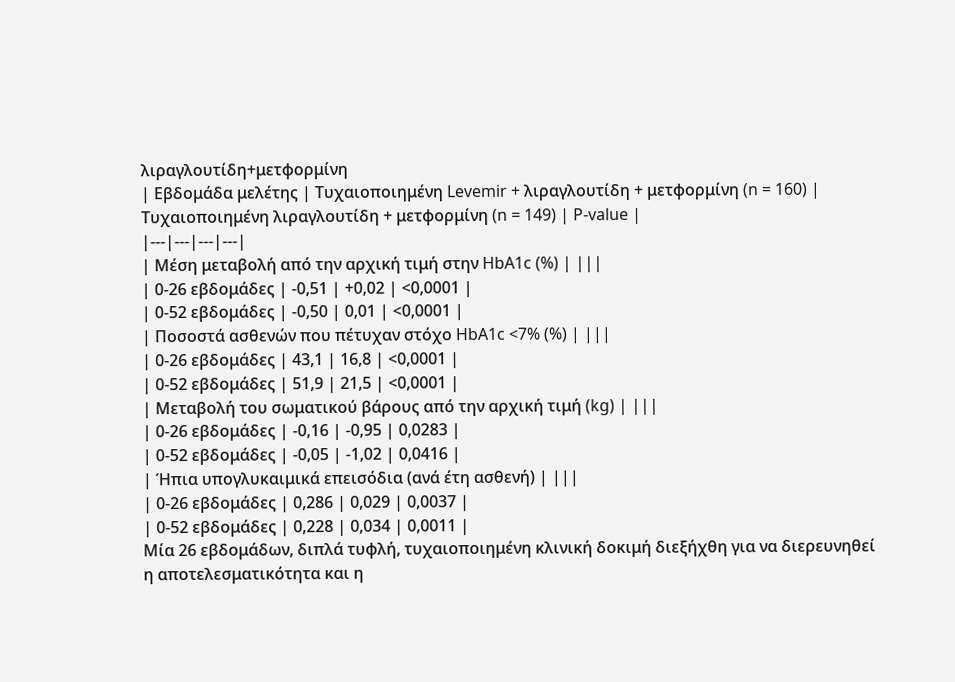λιραγλουτίδη+μετφορμίνη
| Εβδομάδα μελέτης | Τυχαιοποιημένη Levemir + λιραγλουτίδη + μετφορμίνη (n = 160) | Τυχαιοποιημένη λιραγλουτίδη + μετφορμίνη (n = 149) | P-value |
|---|---|---|---|
| Μέση μεταβολή από την αρχική τιμή στην HbA1c (%) | |||
| 0-26 εβδομάδες | -0,51 | +0,02 | <0,0001 |
| 0-52 εβδομάδες | -0,50 | 0,01 | <0,0001 |
| Ποσοστά ασθενών που πέτυχαν στόχο HbA1c <7% (%) | |||
| 0-26 εβδομάδες | 43,1 | 16,8 | <0,0001 |
| 0-52 εβδομάδες | 51,9 | 21,5 | <0,0001 |
| Μεταβολή του σωματικού βάρους από την αρχική τιμή (kg) | |||
| 0-26 εβδομάδες | -0,16 | -0,95 | 0,0283 |
| 0-52 εβδομάδες | -0,05 | -1,02 | 0,0416 |
| Ήπια υπογλυκαιμικά επεισόδια (ανά έτη ασθενή) | |||
| 0-26 εβδομάδες | 0,286 | 0,029 | 0,0037 |
| 0-52 εβδομάδες | 0,228 | 0,034 | 0,0011 |
Μία 26 εβδομάδων, διπλά τυφλή, τυχαιοποιημένη κλινική δοκιμή διεξήχθη για να διερευνηθεί η αποτελεσματικότητα και η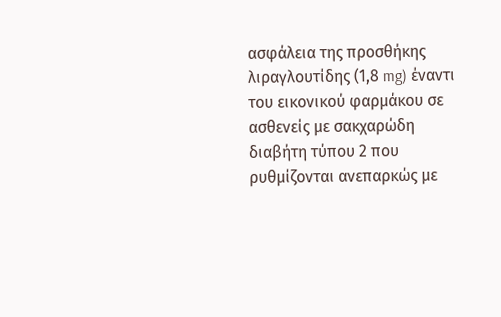ασφάλεια της προσθήκης λιραγλουτίδης (1,8 mg) έναντι του εικονικού φαρμάκου σε ασθενείς με σακχαρώδη διαβήτη τύπου 2 που ρυθμίζονται ανεπαρκώς με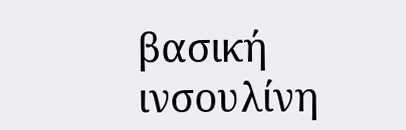βασική ινσουλίνη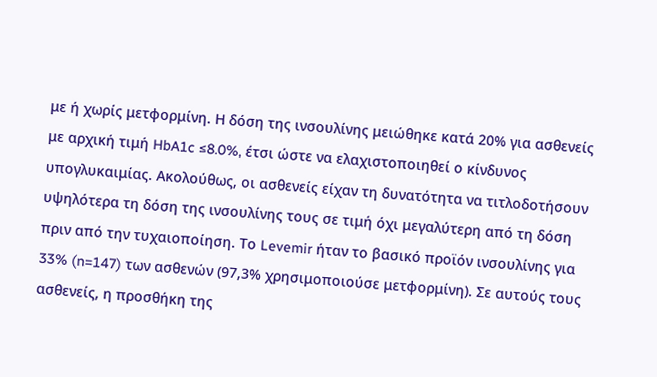με ή χωρίς μετφορμίνη. Η δόση της ινσουλίνης μειώθηκε κατά 20% για ασθενείς με αρχική τιμή HbA1c ≤8.0%, έτσι ώστε να ελαχιστοποιηθεί ο κίνδυνος υπογλυκαιμίας. Ακολούθως, οι ασθενείς είχαν τη δυνατότητα να τιτλοδοτήσουν υψηλότερα τη δόση της ινσουλίνης τους σε τιμή όχι μεγαλύτερη από τη δόση πριν από την τυχαιοποίηση. Το Levemir ήταν το βασικό προϊόν ινσουλίνης για 33% (n=147) των ασθενών (97,3% χρησιμοποιούσε μετφορμίνη). Σε αυτούς τους ασθενείς, η προσθήκη της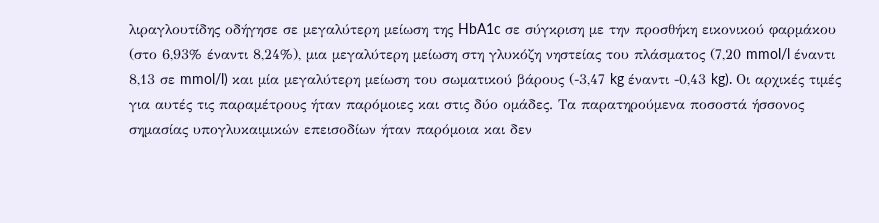λιραγλουτίδης οδήγησε σε μεγαλύτερη μείωση της HbA1c σε σύγκριση με την προσθήκη εικονικού φαρμάκου (στο 6,93% έναντι 8,24%), μια μεγαλύτερη μείωση στη γλυκόζη νηστείας του πλάσματος (7,20 mmol/l έναντι 8,13 σε mmol/l) και μία μεγαλύτερη μείωση του σωματικού βάρους (-3,47 kg έναντι -0,43 kg). Οι αρχικές τιμές για αυτές τις παραμέτρους ήταν παρόμοιες και στις δύο ομάδες. Τα παρατηρούμενα ποσοστά ήσσονος σημασίας υπογλυκαιμικών επεισοδίων ήταν παρόμοια και δεν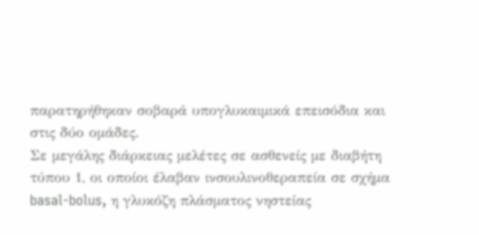παρατηρήθηκαν σοβαρά υπογλυκαιμικά επεισόδια και στις δύο ομάδες.
Σε μεγάλης διάρκειας μελέτες σε ασθενείς με διαβήτη τύπου 1, οι οποίοι έλαβαν ινσουλινοθεραπεία σε σχήμα basal-bolus, η γλυκόζη πλάσματος νηστείας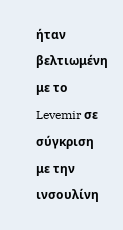ήταν βελτιωμένη με το Levemir σε σύγκριση με την ινσουλίνη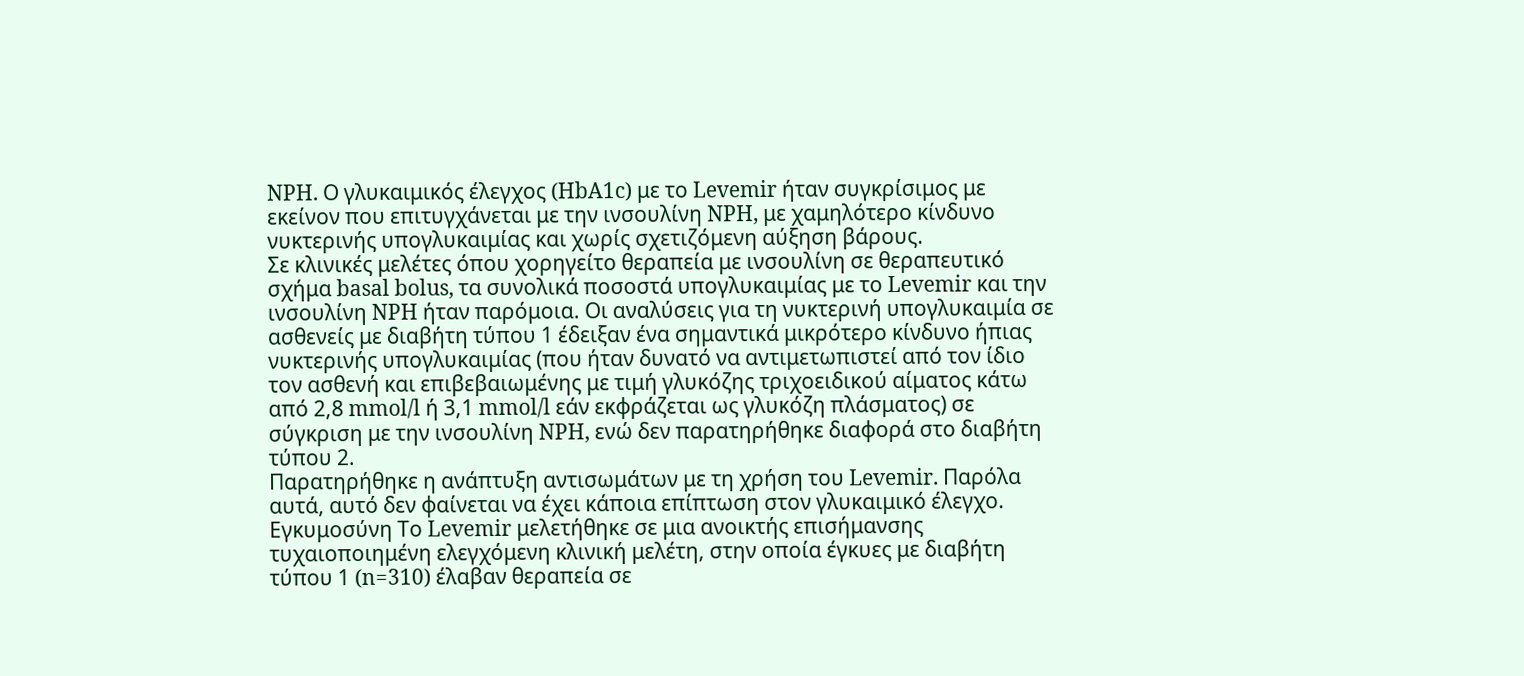NPH. Ο γλυκαιμικός έλεγχος (HbA1c) με το Levemir ήταν συγκρίσιμος με εκείνον που επιτυγχάνεται με την ινσουλίνη NPH, με χαμηλότερο κίνδυνο νυκτερινής υπογλυκαιμίας και χωρίς σχετιζόμενη αύξηση βάρους.
Σε κλινικές μελέτες όπου χορηγείτο θεραπεία με ινσουλίνη σε θεραπευτικό σχήμα basal bolus, τα συνολικά ποσοστά υπογλυκαιμίας με το Levemir και την ινσουλίνη NPH ήταν παρόμοια. Οι αναλύσεις για τη νυκτερινή υπογλυκαιμία σε ασθενείς με διαβήτη τύπου 1 έδειξαν ένα σημαντικά μικρότερο κίνδυνο ήπιας νυκτερινής υπογλυκαιμίας (που ήταν δυνατό να αντιμετωπιστεί από τον ίδιο τον ασθενή και επιβεβαιωμένης με τιμή γλυκόζης τριχοειδικού αίματος κάτω από 2,8 mmol/l ή 3,1 mmol/l εάν εκφράζεται ως γλυκόζη πλάσματος) σε σύγκριση με την ινσουλίνη NPH, ενώ δεν παρατηρήθηκε διαφορά στο διαβήτη τύπου 2.
Παρατηρήθηκε η ανάπτυξη αντισωμάτων με τη χρήση του Levemir. Παρόλα αυτά, αυτό δεν φαίνεται να έχει κάποια επίπτωση στον γλυκαιμικό έλεγχο.
Εγκυμοσύνη Το Levemir μελετήθηκε σε μια ανοικτής επισήμανσης τυχαιοποιημένη ελεγχόμενη κλινική μελέτη, στην οποία έγκυες με διαβήτη τύπου 1 (n=310) έλαβαν θεραπεία σε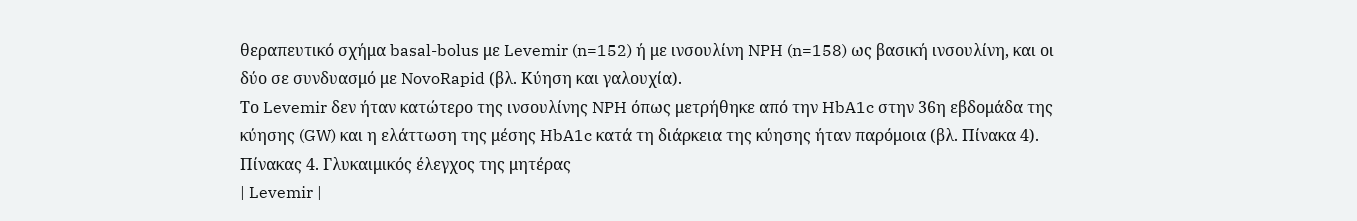θεραπευτικό σχήμα basal-bolus με Levemir (n=152) ή με ινσουλίνη NPH (n=158) ως βασική ινσουλίνη, και οι δύο σε συνδυασμό με NovoRapid (βλ. Κύηση και γαλουχία).
Το Levemir δεν ήταν κατώτερο της ινσουλίνης NPH όπως μετρήθηκε από την HbA1c στην 36η εβδομάδα της κύησης (GW) και η ελάττωση της μέσης HbA1c κατά τη διάρκεια της κύησης ήταν παρόμοια (βλ. Πίνακα 4).
Πίνακας 4. Γλυκαιμικός έλεγχος της μητέρας
| Levemir |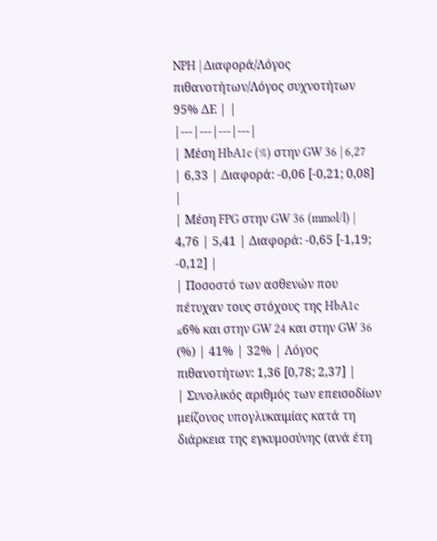NPH | Διαφορά/Λόγος πιθανοτήτων/Λόγος συχνοτήτων 95% ΔΕ | |
|---|---|---|---|
| Μέση HbA1c (%) στην GW 36 | 6,27 | 6,33 | Διαφορά: -0,06 [-0,21; 0,08] |
| Μέση FPG στην GW 36 (mmol/l) | 4,76 | 5,41 | Διαφορά: -0,65 [-1,19; -0,12] |
| Ποσοστό των ασθενών που πέτυχαν τους στόχους της HbA1c ≤6% και στην GW 24 και στην GW 36 (%) | 41% | 32% | Λόγος πιθανοτήτων: 1,36 [0,78; 2,37] |
| Συνολικός αριθμός των επεισοδίων μείζονος υπογλυκαιμίας κατά τη διάρκεια της εγκυμοσύνης (ανά έτη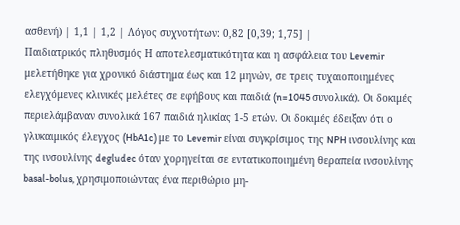ασθενή) | 1,1 | 1,2 | Λόγος συχνοτήτων: 0,82 [0,39; 1,75] |
Παιδιατρικός πληθυσμός Η αποτελεσματικότητα και η ασφάλεια του Levemir μελετήθηκε για χρονικό διάστημα έως και 12 μηνών, σε τρεις τυχαιοποιημένες ελεγχόμενες κλινικές μελέτες σε εφήβους και παιδιά (n=1045 συνολικά). Οι δοκιμές περιελάμβαναν συνολικά 167 παιδιά ηλικίας 1-5 ετών. Οι δοκιμές έδειξαν ότι ο γλυκαιμικός έλεγχος (HbA1c) με το Levemir είναι συγκρίσιμος της NPH ινσουλίνης και της ινσουλίνης degludec όταν χορηγείται σε εντατικοποιημένη θεραπεία ινσουλίνης basal-bolus, χρησιμοποιώντας ένα περιθώριο μη-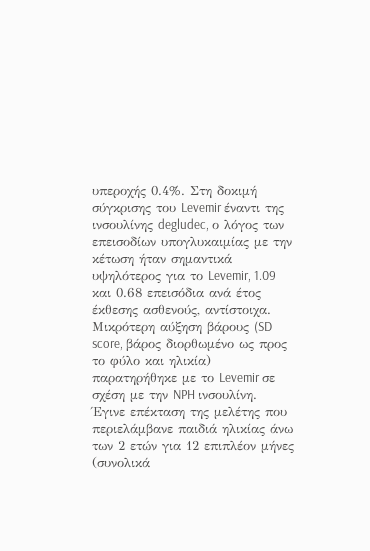υπεροχής 0.4%. Στη δοκιμή σύγκρισης του Levemir έναντι της ινσουλίνης degludec, ο λόγος των επεισοδίων υπογλυκαιμίας με την κέτωση ήταν σημαντικά υψηλότερος για το Levemir, 1.09 και 0.68 επεισόδια ανά έτος έκθεσης ασθενούς, αντίστοιχα.
Μικρότερη αύξηση βάρους (SD score, βάρος διορθωμένο ως προς το φύλο και ηλικία) παρατηρήθηκε με το Levemir σε σχέση με την NPH ινσουλίνη.
Έγινε επέκταση της μελέτης που περιελάμβανε παιδιά ηλικίας άνω των 2 ετών για 12 επιπλέον μήνες (συνολικά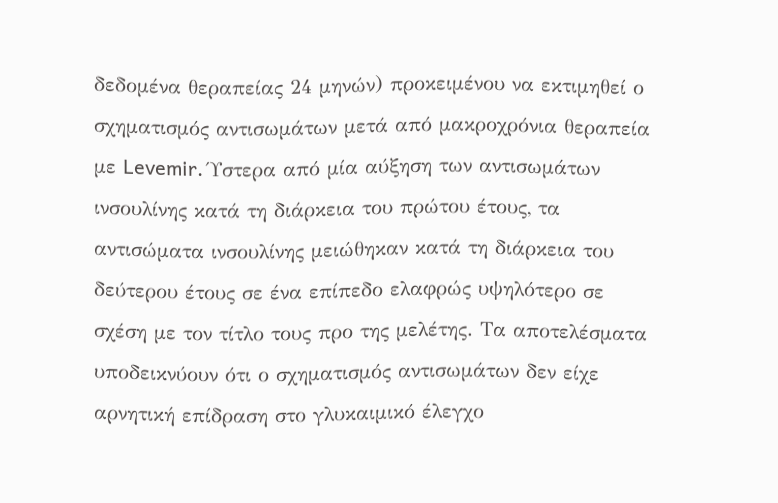δεδομένα θεραπείας 24 μηνών) προκειμένου να εκτιμηθεί ο σχηματισμός αντισωμάτων μετά από μακροχρόνια θεραπεία με Levemir. Ύστερα από μία αύξηση των αντισωμάτων ινσουλίνης κατά τη διάρκεια του πρώτου έτους, τα αντισώματα ινσουλίνης μειώθηκαν κατά τη διάρκεια του δεύτερου έτους σε ένα επίπεδο ελαφρώς υψηλότερο σε σχέση με τον τίτλο τους προ της μελέτης. Τα αποτελέσματα υποδεικνύουν ότι ο σχηματισμός αντισωμάτων δεν είχε αρνητική επίδραση στο γλυκαιμικό έλεγχο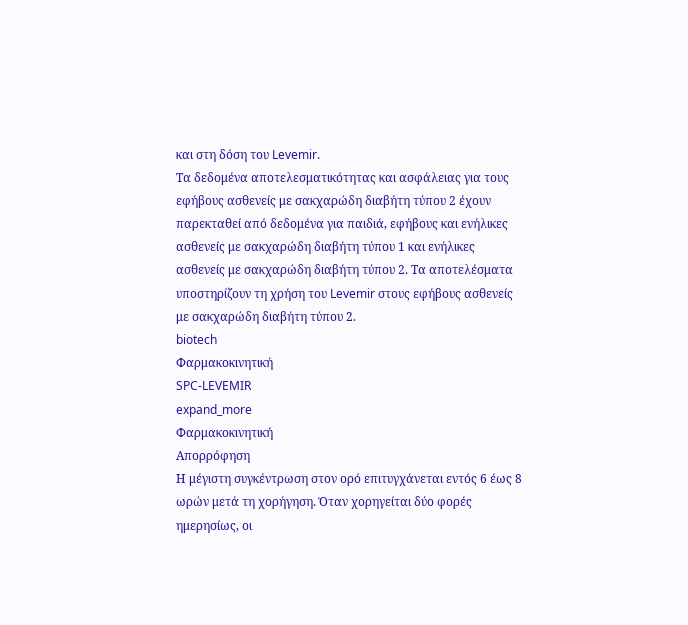και στη δόση του Levemir.
Τα δεδομένα αποτελεσματικότητας και ασφάλειας για τους εφήβους ασθενείς με σακχαρώδη διαβήτη τύπου 2 έχουν παρεκταθεί από δεδομένα για παιδιά, εφήβους και ενήλικες ασθενείς με σακχαρώδη διαβήτη τύπου 1 και ενήλικες ασθενείς με σακχαρώδη διαβήτη τύπου 2. Τα αποτελέσματα υποστηρίζουν τη χρήση του Levemir στους εφήβους ασθενείς με σακχαρώδη διαβήτη τύπου 2.
biotech
Φαρμακοκινητική
SPC-LEVEMIR
expand_more
Φαρμακοκινητική
Απορρόφηση
Η μέγιστη συγκέντρωση στον ορό επιτυγχάνεται εντός 6 έως 8 ωρών μετά τη χορήγηση. Όταν χορηγείται δύο φορές ημερησίως, οι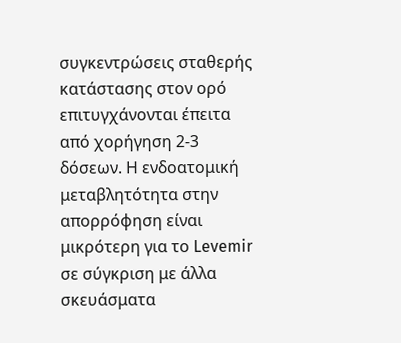συγκεντρώσεις σταθερής κατάστασης στον ορό επιτυγχάνονται έπειτα από χορήγηση 2-3 δόσεων. Η ενδοατομική μεταβλητότητα στην απορρόφηση είναι μικρότερη για το Levemir σε σύγκριση με άλλα σκευάσματα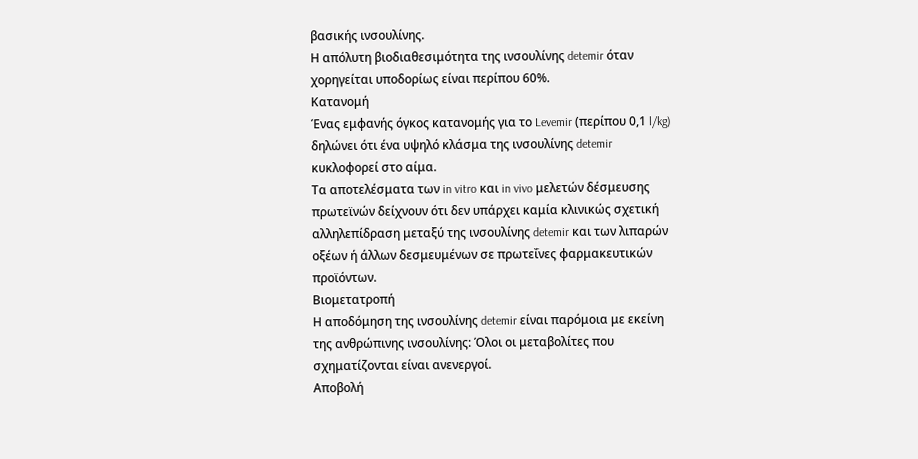βασικής ινσουλίνης.
Η απόλυτη βιοδιαθεσιμότητα της ινσουλίνης detemir όταν χορηγείται υποδορίως είναι περίπου 60%.
Κατανομή
Ένας εμφανής όγκος κατανομής για το Levemir (περίπου 0,1 l/kg) δηλώνει ότι ένα υψηλό κλάσμα της ινσουλίνης detemir κυκλοφορεί στο αίμα.
Τα αποτελέσματα των in vitro και in vivo μελετών δέσμευσης πρωτεϊνών δείχνουν ότι δεν υπάρχει καμία κλινικώς σχετική αλληλεπίδραση μεταξύ της ινσουλίνης detemir και των λιπαρών οξέων ή άλλων δεσμευμένων σε πρωτεΐνες φαρμακευτικών προϊόντων.
Βιομετατροπή
Η αποδόμηση της ινσουλίνης detemir είναι παρόμοια με εκείνη της ανθρώπινης ινσουλίνης: Όλοι οι μεταβολίτες που σχηματίζονται είναι ανενεργοί.
Αποβολή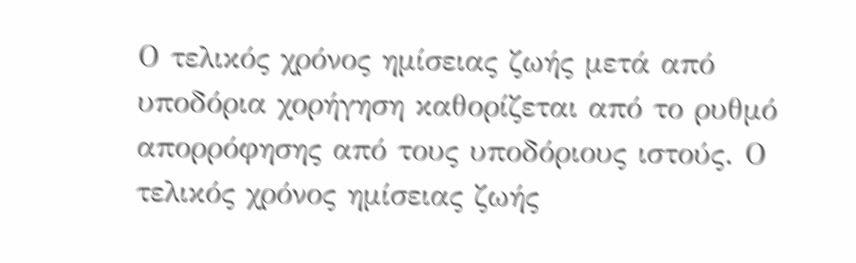Ο τελικός χρόνος ημίσειας ζωής μετά από υποδόρια χορήγηση καθορίζεται από το ρυθμό απορρόφησης από τους υποδόριους ιστούς. Ο τελικός χρόνος ημίσειας ζωής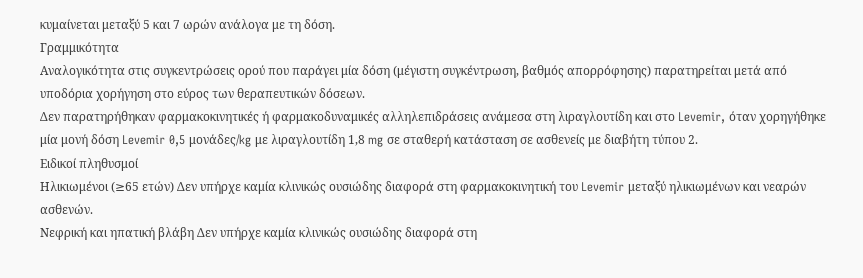κυμαίνεται μεταξύ 5 και 7 ωρών ανάλογα με τη δόση.
Γραμμικότητα
Αναλογικότητα στις συγκεντρώσεις ορού που παράγει μία δόση (μέγιστη συγκέντρωση, βαθμός απορρόφησης) παρατηρείται μετά από υποδόρια χορήγηση στο εύρος των θεραπευτικών δόσεων.
Δεν παρατηρήθηκαν φαρμακοκινητικές ή φαρμακοδυναμικές αλληλεπιδράσεις ανάμεσα στη λιραγλουτίδη και στο Levemir, όταν χορηγήθηκε μία μονή δόση Levemir 0,5 μονάδες/kg με λιραγλουτίδη 1,8 mg σε σταθερή κατάσταση σε ασθενείς με διαβήτη τύπου 2.
Ειδικοί πληθυσμοί
Ηλικιωμένοι (≥65 ετών) Δεν υπήρχε καμία κλινικώς ουσιώδης διαφορά στη φαρμακοκινητική του Levemir μεταξύ ηλικιωμένων και νεαρών ασθενών.
Νεφρική και ηπατική βλάβη Δεν υπήρχε καμία κλινικώς ουσιώδης διαφορά στη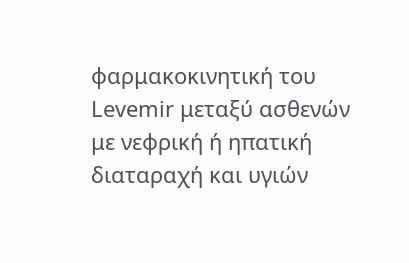φαρμακοκινητική του Levemir μεταξύ ασθενών με νεφρική ή ηπατική διαταραχή και υγιών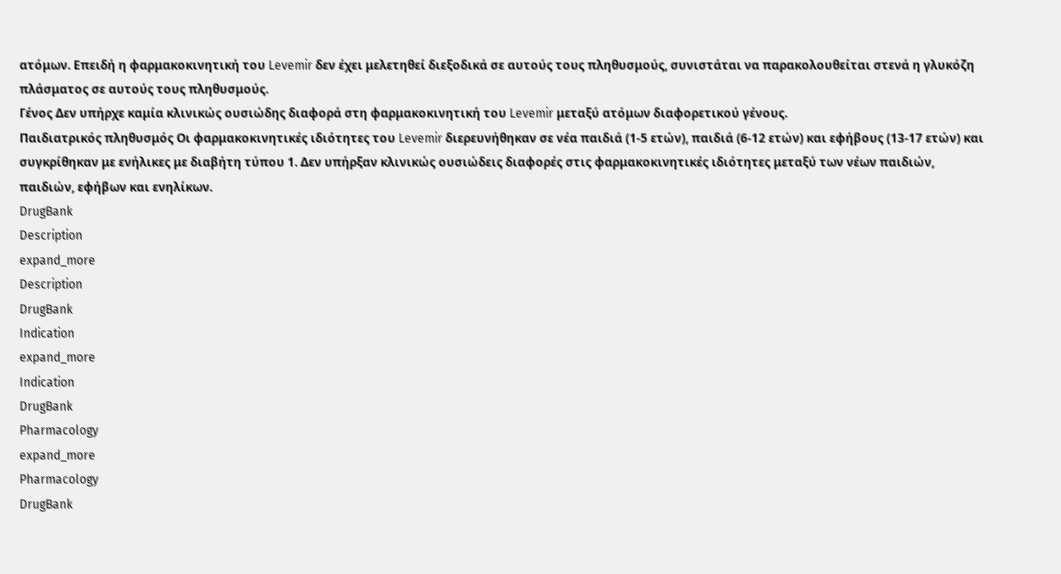ατόμων. Επειδή η φαρμακοκινητική του Levemir δεν έχει μελετηθεί διεξοδικά σε αυτούς τους πληθυσμούς, συνιστάται να παρακολουθείται στενά η γλυκόζη πλάσματος σε αυτούς τους πληθυσμούς.
Γένος Δεν υπήρχε καμία κλινικώς ουσιώδης διαφορά στη φαρμακοκινητική του Levemir μεταξύ ατόμων διαφορετικού γένους.
Παιδιατρικός πληθυσμός Οι φαρμακοκινητικές ιδιότητες του Levemir διερευνήθηκαν σε νέα παιδιά (1-5 ετών), παιδιά (6-12 ετών) και εφήβους (13-17 ετών) και συγκρίθηκαν με ενήλικες με διαβήτη τύπου 1. Δεν υπήρξαν κλινικώς ουσιώδεις διαφορές στις φαρμακοκινητικές ιδιότητες μεταξύ των νέων παιδιών, παιδιών, εφήβων και ενηλίκων.
DrugBank
Description
expand_more
Description
DrugBank
Indication
expand_more
Indication
DrugBank
Pharmacology
expand_more
Pharmacology
DrugBank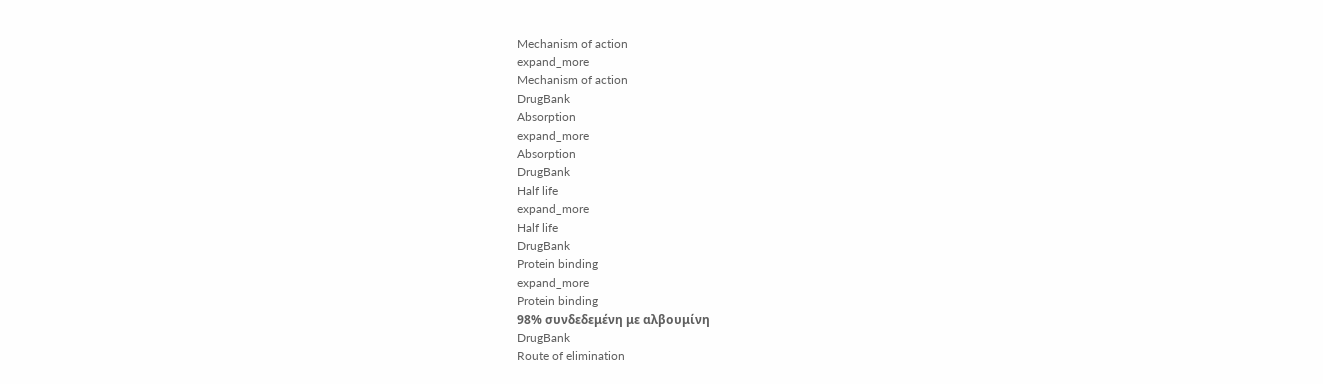Mechanism of action
expand_more
Mechanism of action
DrugBank
Absorption
expand_more
Absorption
DrugBank
Half life
expand_more
Half life
DrugBank
Protein binding
expand_more
Protein binding
98% συνδεδεμένη με αλβουμίνη
DrugBank
Route of elimination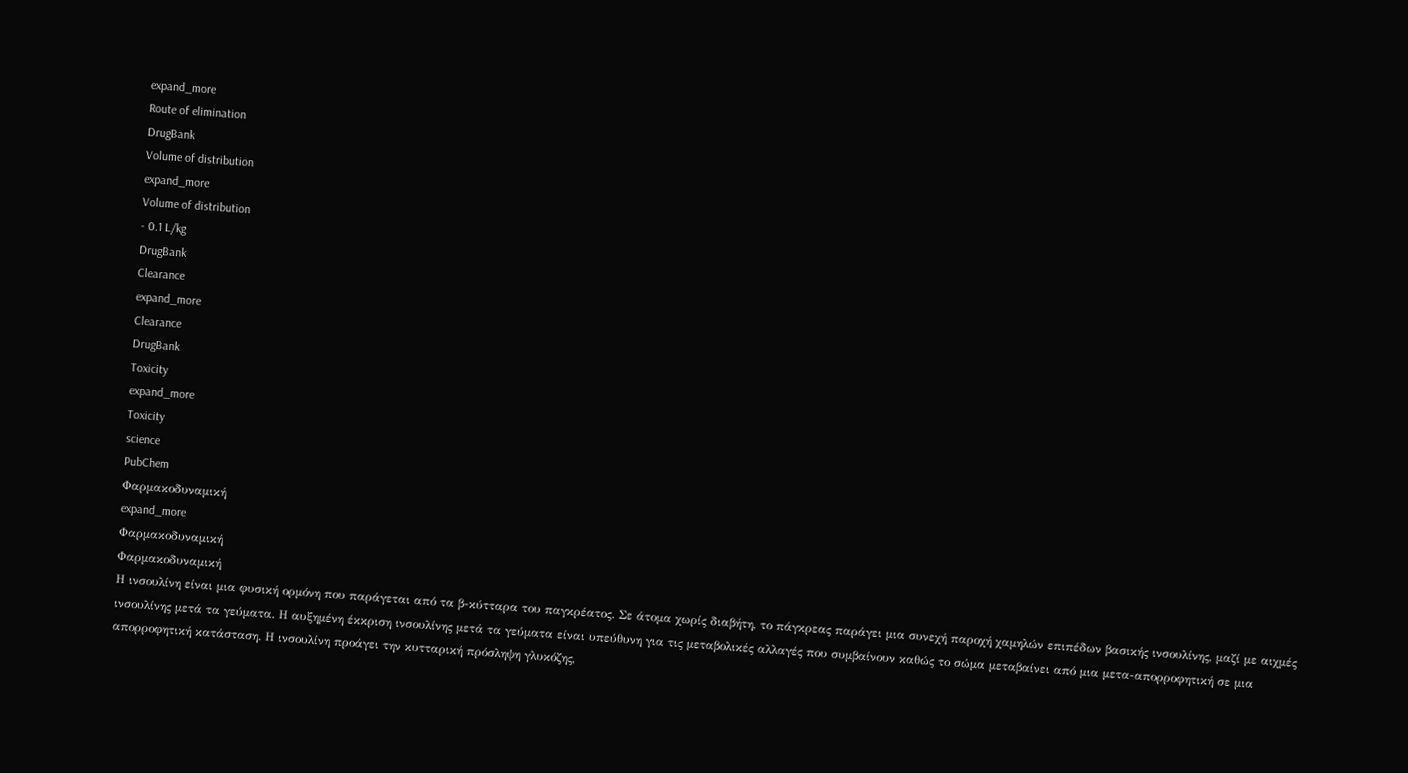expand_more
Route of elimination
DrugBank
Volume of distribution
expand_more
Volume of distribution
- 0.1 L/kg
DrugBank
Clearance
expand_more
Clearance
DrugBank
Toxicity
expand_more
Toxicity
science
PubChem
Φαρμακοδυναμική
expand_more
Φαρμακοδυναμική
Φαρμακοδυναμική
Η ινσουλίνη είναι μια φυσική ορμόνη που παράγεται από τα β-κύτταρα του παγκρέατος. Σε άτομα χωρίς διαβήτη, το πάγκρεας παράγει μια συνεχή παροχή χαμηλών επιπέδων βασικής ινσουλίνης, μαζί με αιχμές ινσουλίνης μετά τα γεύματα. Η αυξημένη έκκριση ινσουλίνης μετά τα γεύματα είναι υπεύθυνη για τις μεταβολικές αλλαγές που συμβαίνουν καθώς το σώμα μεταβαίνει από μια μετα-απορροφητική σε μια απορροφητική κατάσταση. Η ινσουλίνη προάγει την κυτταρική πρόσληψη γλυκόζης,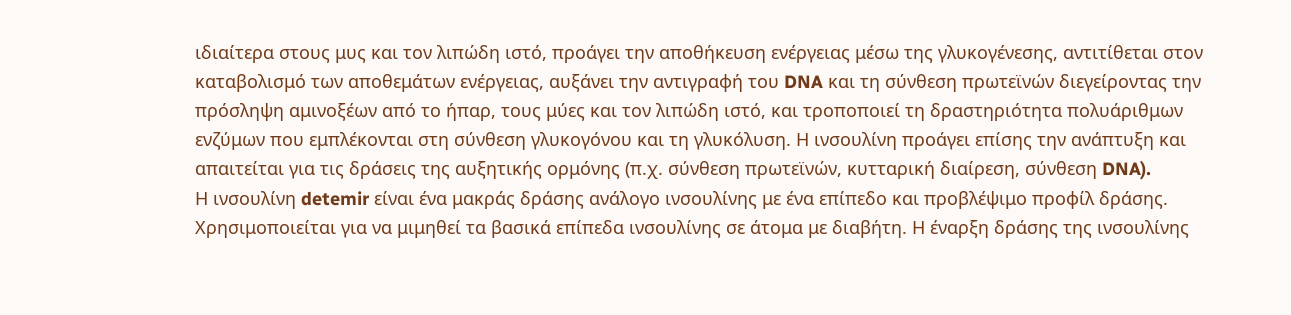ιδιαίτερα στους μυς και τον λιπώδη ιστό, προάγει την αποθήκευση ενέργειας μέσω της γλυκογένεσης, αντιτίθεται στον καταβολισμό των αποθεμάτων ενέργειας, αυξάνει την αντιγραφή του DNA και τη σύνθεση πρωτεϊνών διεγείροντας την πρόσληψη αμινοξέων από το ήπαρ, τους μύες και τον λιπώδη ιστό, και τροποποιεί τη δραστηριότητα πολυάριθμων ενζύμων που εμπλέκονται στη σύνθεση γλυκογόνου και τη γλυκόλυση. Η ινσουλίνη προάγει επίσης την ανάπτυξη και απαιτείται για τις δράσεις της αυξητικής ορμόνης (π.χ. σύνθεση πρωτεϊνών, κυτταρική διαίρεση, σύνθεση DNA).
Η ινσουλίνη detemir είναι ένα μακράς δράσης ανάλογο ινσουλίνης με ένα επίπεδο και προβλέψιμο προφίλ δράσης. Χρησιμοποιείται για να μιμηθεί τα βασικά επίπεδα ινσουλίνης σε άτομα με διαβήτη. Η έναρξη δράσης της ινσουλίνης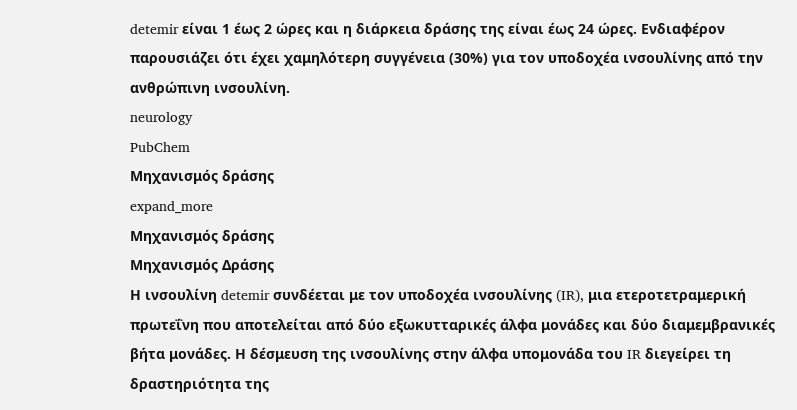detemir είναι 1 έως 2 ώρες και η διάρκεια δράσης της είναι έως 24 ώρες. Ενδιαφέρον παρουσιάζει ότι έχει χαμηλότερη συγγένεια (30%) για τον υποδοχέα ινσουλίνης από την ανθρώπινη ινσουλίνη.
neurology
PubChem
Μηχανισμός δράσης
expand_more
Μηχανισμός δράσης
Μηχανισμός Δράσης
Η ινσουλίνη detemir συνδέεται με τον υποδοχέα ινσουλίνης (IR), μια ετεροτετραμερική πρωτεΐνη που αποτελείται από δύο εξωκυτταρικές άλφα μονάδες και δύο διαμεμβρανικές βήτα μονάδες. Η δέσμευση της ινσουλίνης στην άλφα υπομονάδα του IR διεγείρει τη δραστηριότητα της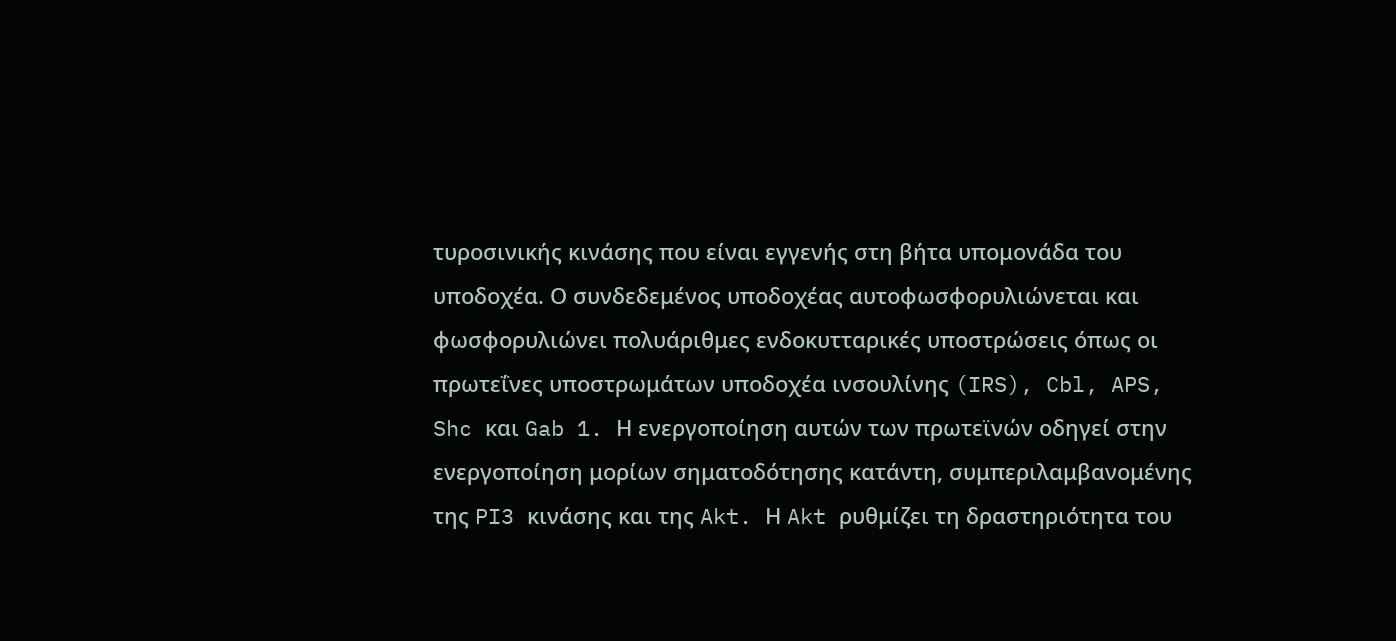τυροσινικής κινάσης που είναι εγγενής στη βήτα υπομονάδα του υποδοχέα. Ο συνδεδεμένος υποδοχέας αυτοφωσφορυλιώνεται και φωσφορυλιώνει πολυάριθμες ενδοκυτταρικές υποστρώσεις όπως οι πρωτεΐνες υποστρωμάτων υποδοχέα ινσουλίνης (IRS), Cbl, APS, Shc και Gab 1. Η ενεργοποίηση αυτών των πρωτεϊνών οδηγεί στην ενεργοποίηση μορίων σηματοδότησης κατάντη, συμπεριλαμβανομένης της PI3 κινάσης και της Akt. Η Akt ρυθμίζει τη δραστηριότητα του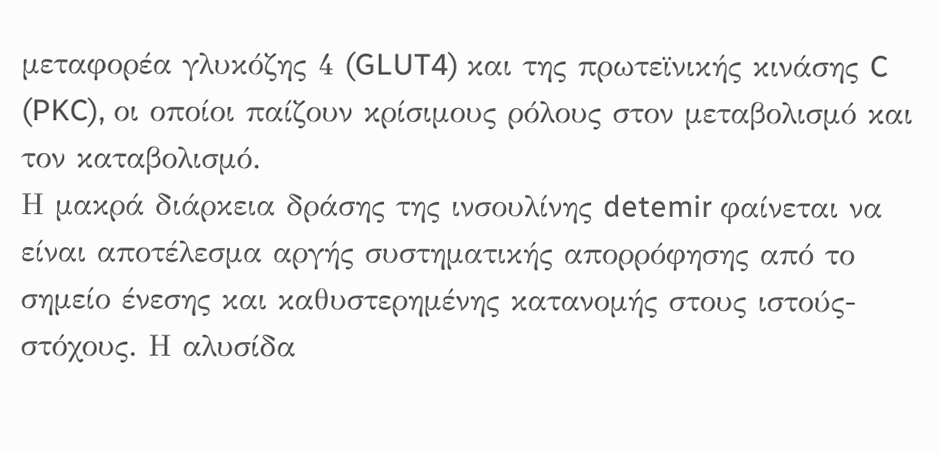μεταφορέα γλυκόζης 4 (GLUT4) και της πρωτεϊνικής κινάσης C (PKC), οι οποίοι παίζουν κρίσιμους ρόλους στον μεταβολισμό και τον καταβολισμό.
Η μακρά διάρκεια δράσης της ινσουλίνης detemir φαίνεται να είναι αποτέλεσμα αργής συστηματικής απορρόφησης από το σημείο ένεσης και καθυστερημένης κατανομής στους ιστούς-στόχους. Η αλυσίδα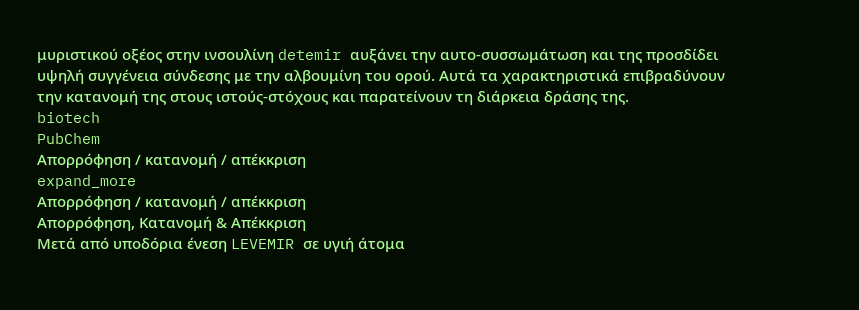μυριστικού οξέος στην ινσουλίνη detemir αυξάνει την αυτο-συσσωμάτωση και της προσδίδει υψηλή συγγένεια σύνδεσης με την αλβουμίνη του ορού. Αυτά τα χαρακτηριστικά επιβραδύνουν την κατανομή της στους ιστούς-στόχους και παρατείνουν τη διάρκεια δράσης της.
biotech
PubChem
Απορρόφηση / κατανομή / απέκκριση
expand_more
Απορρόφηση / κατανομή / απέκκριση
Απορρόφηση, Κατανομή & Απέκκριση
Μετά από υποδόρια ένεση LEVEMIR σε υγιή άτομα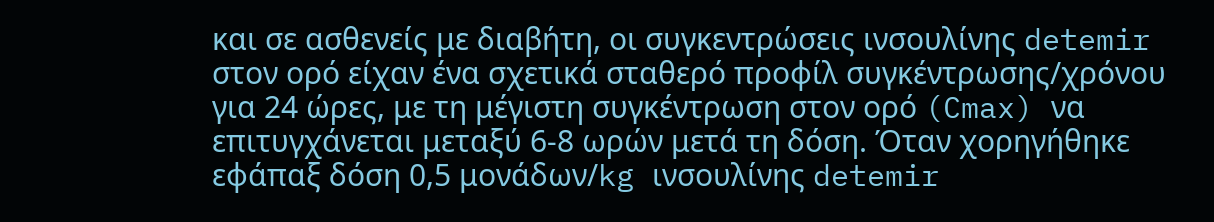και σε ασθενείς με διαβήτη, οι συγκεντρώσεις ινσουλίνης detemir στον ορό είχαν ένα σχετικά σταθερό προφίλ συγκέντρωσης/χρόνου για 24 ώρες, με τη μέγιστη συγκέντρωση στον ορό (Cmax) να επιτυγχάνεται μεταξύ 6-8 ωρών μετά τη δόση. Όταν χορηγήθηκε εφάπαξ δόση 0,5 μονάδων/kg ινσουλίνης detemir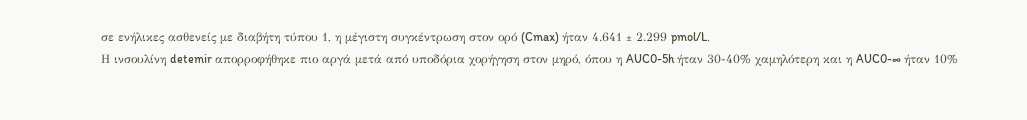σε ενήλικες ασθενείς με διαβήτη τύπου 1, η μέγιστη συγκέντρωση στον ορό (Cmax) ήταν 4.641 ± 2.299 pmol/L.
Η ινσουλίνη detemir απορροφήθηκε πιο αργά μετά από υποδόρια χορήγηση στον μηρό, όπου η AUC0-5h ήταν 30-40% χαμηλότερη και η AUC0-∞ ήταν 10%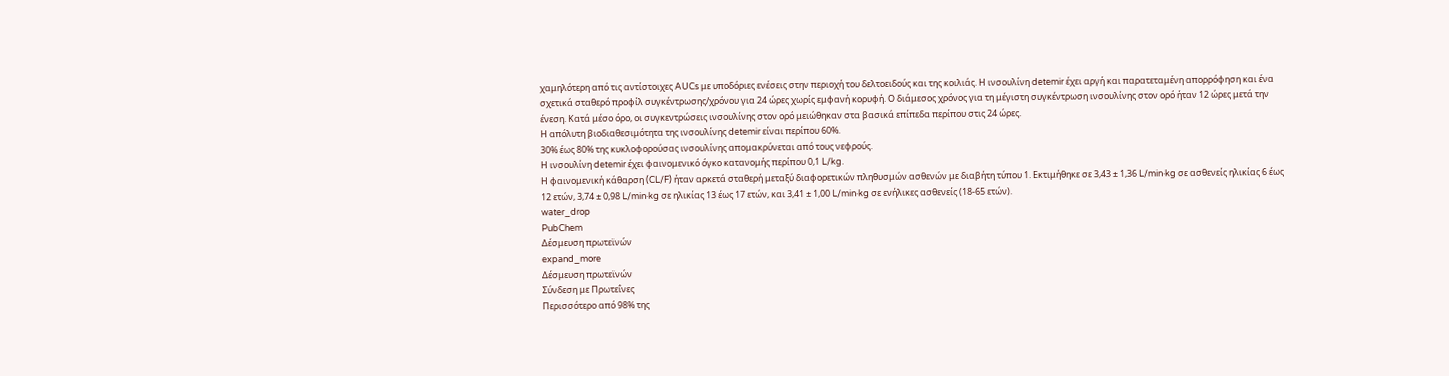χαμηλότερη από τις αντίστοιχες AUCs με υποδόριες ενέσεις στην περιοχή του δελτοειδούς και της κοιλιάς. Η ινσουλίνη detemir έχει αργή και παρατεταμένη απορρόφηση και ένα σχετικά σταθερό προφίλ συγκέντρωσης/χρόνου για 24 ώρες χωρίς εμφανή κορυφή. Ο διάμεσος χρόνος για τη μέγιστη συγκέντρωση ινσουλίνης στον ορό ήταν 12 ώρες μετά την ένεση. Κατά μέσο όρο, οι συγκεντρώσεις ινσουλίνης στον ορό μειώθηκαν στα βασικά επίπεδα περίπου στις 24 ώρες.
Η απόλυτη βιοδιαθεσιμότητα της ινσουλίνης detemir είναι περίπου 60%.
30% έως 80% της κυκλοφορούσας ινσουλίνης απομακρύνεται από τους νεφρούς.
Η ινσουλίνη detemir έχει φαινομενικό όγκο κατανομής περίπου 0,1 L/kg.
Η φαινομενική κάθαρση (CL/F) ήταν αρκετά σταθερή μεταξύ διαφορετικών πληθυσμών ασθενών με διαβήτη τύπου 1. Εκτιμήθηκε σε 3,43 ± 1,36 L/min·kg σε ασθενείς ηλικίας 6 έως 12 ετών, 3,74 ± 0,98 L/min·kg σε ηλικίας 13 έως 17 ετών, και 3,41 ± 1,00 L/min·kg σε ενήλικες ασθενείς (18-65 ετών).
water_drop
PubChem
Δέσμευση πρωτεϊνών
expand_more
Δέσμευση πρωτεϊνών
Σύνδεση με Πρωτεΐνες
Περισσότερο από 98% της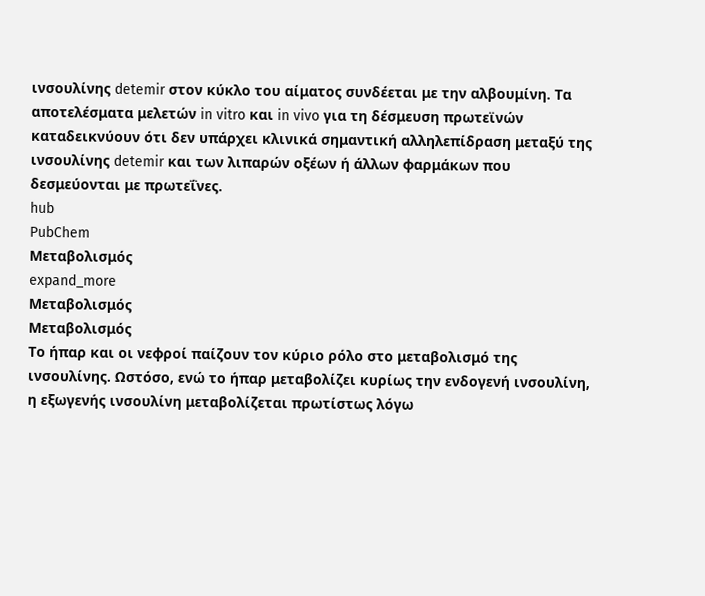ινσουλίνης detemir στον κύκλο του αίματος συνδέεται με την αλβουμίνη. Τα αποτελέσματα μελετών in vitro και in vivo για τη δέσμευση πρωτεϊνών καταδεικνύουν ότι δεν υπάρχει κλινικά σημαντική αλληλεπίδραση μεταξύ της ινσουλίνης detemir και των λιπαρών οξέων ή άλλων φαρμάκων που δεσμεύονται με πρωτεΐνες.
hub
PubChem
Μεταβολισμός
expand_more
Μεταβολισμός
Μεταβολισμός
Το ήπαρ και οι νεφροί παίζουν τον κύριο ρόλο στο μεταβολισμό της ινσουλίνης. Ωστόσο, ενώ το ήπαρ μεταβολίζει κυρίως την ενδογενή ινσουλίνη, η εξωγενής ινσουλίνη μεταβολίζεται πρωτίστως λόγω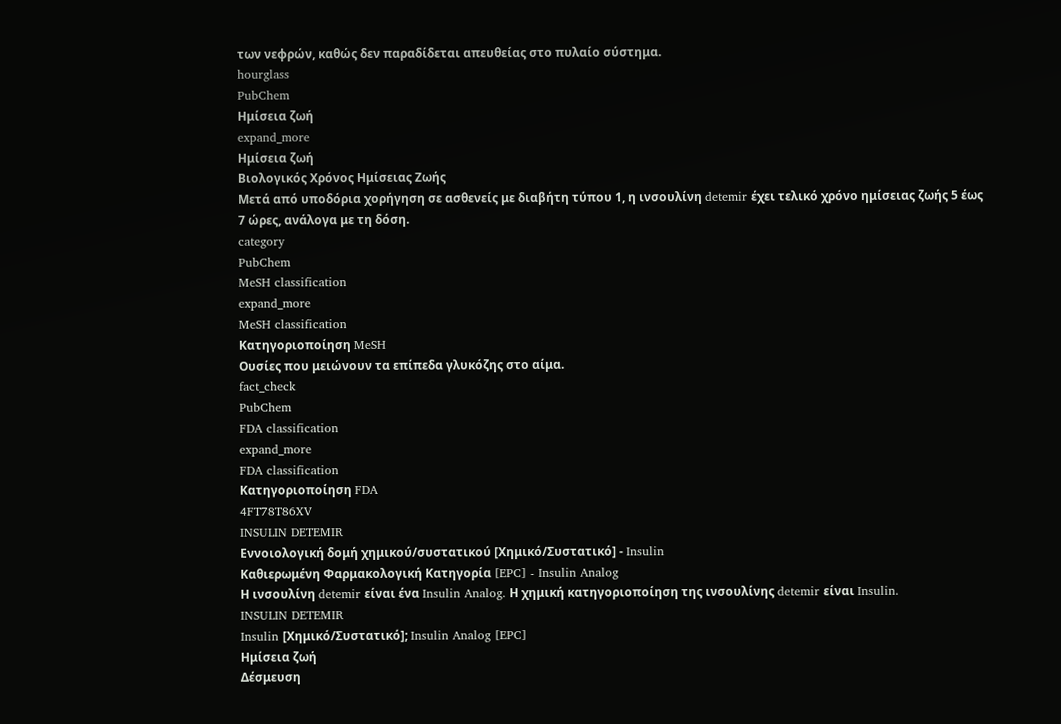των νεφρών, καθώς δεν παραδίδεται απευθείας στο πυλαίο σύστημα.
hourglass
PubChem
Ημίσεια ζωή
expand_more
Ημίσεια ζωή
Βιολογικός Χρόνος Ημίσειας Ζωής
Μετά από υποδόρια χορήγηση σε ασθενείς με διαβήτη τύπου 1, η ινσουλίνη detemir έχει τελικό χρόνο ημίσειας ζωής 5 έως 7 ώρες, ανάλογα με τη δόση.
category
PubChem
MeSH classification
expand_more
MeSH classification
Κατηγοριοποίηση MeSH
Ουσίες που μειώνουν τα επίπεδα γλυκόζης στο αίμα.
fact_check
PubChem
FDA classification
expand_more
FDA classification
Κατηγοριοποίηση FDA
4FT78T86XV
INSULIN DETEMIR
Εννοιολογική δομή χημικού/συστατικού [Χημικό/Συστατικό] - Insulin
Καθιερωμένη Φαρμακολογική Κατηγορία [EPC] - Insulin Analog
Η ινσουλίνη detemir είναι ένα Insulin Analog. Η χημική κατηγοριοποίηση της ινσουλίνης detemir είναι Insulin.
INSULIN DETEMIR
Insulin [Χημικό/Συστατικό]; Insulin Analog [EPC]
Ημίσεια ζωή
Δέσμευση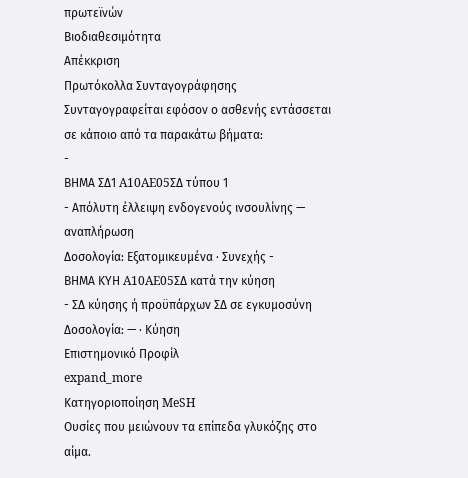πρωτεϊνών
Βιοδιαθεσιμότητα
Απέκκριση
Πρωτόκολλα Συνταγογράφησης
Συνταγογραφείται εφόσον ο ασθενής εντάσσεται σε κάποιο από τα παρακάτω βήματα:
-
ΒΗΜΑ ΣΔ1 A10AE05ΣΔ τύπου 1
- Απόλυτη έλλειψη ενδογενούς ινσουλίνης — αναπλήρωση
Δοσολογία: Εξατομικευμένα · Συνεχής -
ΒΗΜΑ ΚΥΗ A10AE05ΣΔ κατά την κύηση
- ΣΔ κύησης ή προϋπάρχων ΣΔ σε εγκυμοσύνη
Δοσολογία: — · Κύηση
Επιστημονικό Προφίλ
expand_more
Κατηγοριοποίηση MeSH
Ουσίες που μειώνουν τα επίπεδα γλυκόζης στο αίμα.